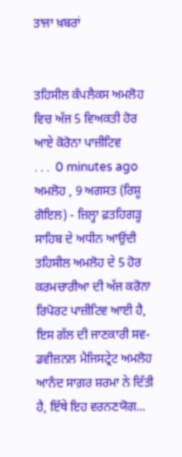ਤਾਜਾ ਖ਼ਬਰਾਂ


ਤਹਿਸੀਲ ਕੰਪਲੈਕਸ ਅਮਲੋਹ ਵਿਚ ਅੱਜ 5 ਵਿਅਕਤੀ ਹੋਰ ਆਏ ਕੋਰੋਨਾ ਪਾਜ਼ੀਟਿਵ
. . .  0 minutes ago
ਅਮਲੋਹ , 9 ਅਗਸਤ (ਰਿਸ਼ੂ ਗੋਇਲ) - ਜ਼ਿਲ੍ਹਾ ਫ਼ਤਹਿਗੜ੍ਹ ਸਾਹਿਬ ਦੇ ਅਧੀਨ ਆਉਂਦੀ ਤਹਿਸੀਲ ਅਮਲੋਹ ਦੇ 5 ਹੋਰ ਕਰਮਚਾਰੀਆ ਦੀ ਅੱਜ ਕਰੋਨਾ ਰਿਪੋਰਟ ਪਾਜ਼ੀਟਿਵ ਆਈ ਹੈ, ਇਸ ਗੱਲ ਦੀ ਜਾਣਕਾਰੀ ਸਵ-ਡਵੀਜ਼ਨਲ ਮੈਜਿਸਟ੍ਰੇਟ ਅਮਲੋਹ ਆਨੰਦ ਸਾਗ਼ਰ ਸ਼ਰਮਾ ਨੇ ਦਿੱਤੀ ਹੈ, ਇੱਥੇ ਇਹ ਵਰਨਣਯੋਗ...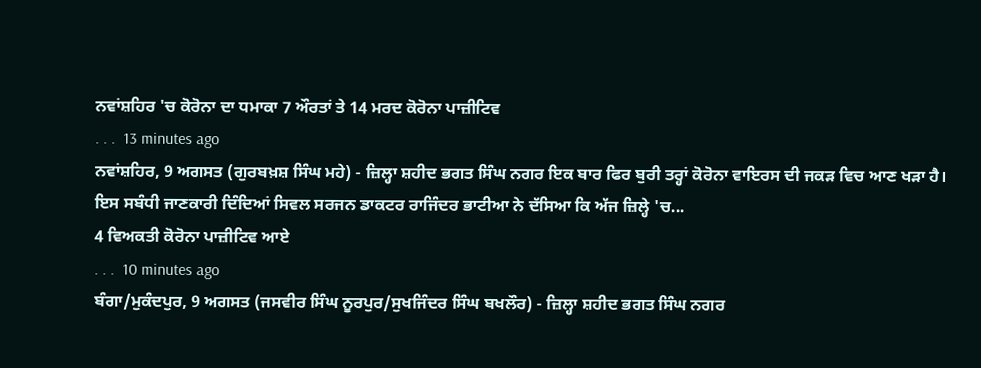ਨਵਾਂਸ਼ਹਿਰ 'ਚ‌‌ ਕੋਰੋਨਾ ਦਾ ਧਮਾਕਾ 7 ਔਰਤਾਂ ਤੇ 14 ਮਰਦ ਕੋਰੋਨਾ ਪਾਜ਼ੀਟਿਵ
. . .  13 minutes ago
ਨਵਾਂਸ਼ਹਿਰ, 9 ਅਗਸਤ (ਗੁਰਬਖ਼ਸ਼ ਸਿੰਘ ਮਹੇ) - ਜ਼ਿਲ੍ਹਾ ਸ਼ਹੀਦ ਭਗਤ ਸਿੰਘ ਨਗਰ ਇਕ ਬਾਰ ਫਿਰ ਬੁਰੀ ਤਰ੍ਹਾਂ ਕੋਰੋਨਾ ਵਾਇਰਸ ਦੀ ਜਕੜ ਵਿਚ ਆਣ ਖੜਾ ਹੈ। ਇਸ ਸਬੰਧੀ ਜਾਣਕਾਰੀ ਦਿੰਦਿਆਂ ਸਿਵਲ ਸਰਜਨ ਡਾਕਟਰ ਰਾਜਿੰਦਰ ਭਾਟੀਆ ਨੇ ਦੱਸਿਆ ਕਿ ਅੱਜ ਜ਼ਿਲ੍ਹੇ 'ਚ...
4 ਵਿਅਕਤੀ ਕੋਰੋਨਾ ਪਾਜ਼ੀਟਿਵ ਆਏ
. . .  10 minutes ago
ਬੰਗਾ/ਮੁਕੰਦਪੁਰ, 9 ਅਗਸਤ (ਜਸਵੀਰ ਸਿੰਘ ਨੂਰਪੁਰ/ਸੁਖਜਿੰਦਰ ਸਿੰਘ ਬਖਲੌਰ) - ਜ਼ਿਲ੍ਹਾ ਸ਼ਹੀਦ ਭਗਤ ਸਿੰਘ ਨਗਰ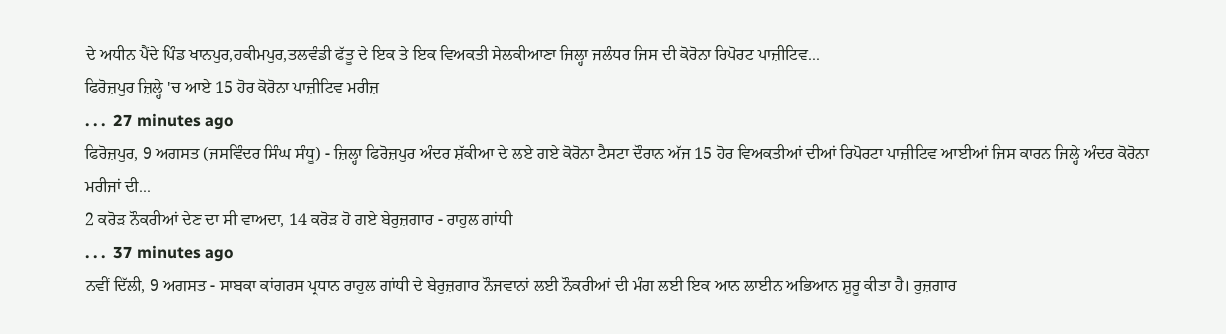ਦੇ ਅਧੀਨ ਪੈਂਦੇ ਪਿੰਡ ਖਾਨਪੁਰ,ਹਕੀਮਪੁਰ,ਤਲਵੰਡੀ ਫੱਤੂ ਦੇ ਇਕ ਤੇ ਇਕ ਵਿਅਕਤੀ ਸੇਲਕੀਆਣਾ ਜਿਲ੍ਹਾ ਜਲੰਧਰ ਜਿਸ ਦੀ ਕੋਰੋਨਾ ਰਿਪੋਰਟ ਪਾਜ਼ੀਟਿਵ...
ਫਿਰੋਜ਼ਪੁਰ ਜ਼ਿਲ੍ਹੇ 'ਚ ਆਏ 15 ਹੋਰ ਕੋਰੋਨਾ ਪਾਜ਼ੀਟਿਵ ਮਰੀਜ਼
. . .  27 minutes ago
ਫਿਰੋਜ਼ਪੁਰ, 9 ਅਗਸਤ (ਜਸਵਿੰਦਰ ਸਿੰਘ ਸੰਧੂ) - ਜ਼ਿਲ੍ਹਾ ਫਿਰੋਜ਼ਪੁਰ ਅੰਦਰ ਸ਼ੱਕੀਆ ਦੇ ਲਏ ਗਏ ਕੋਰੋਨਾ ਟੈਸਟਾ ਦੌਰਾਨ ਅੱਜ 15 ਹੋਰ ਵਿਅਕਤੀਆਂ ਦੀਆਂ ਰਿਪੋਰਟਾ ਪਾਜ਼ੀਟਿਵ ਆਈਆਂ ਜਿਸ ਕਾਰਨ ਜਿਲ੍ਹੇ ਅੰਦਰ ਕੋਰੋਨਾ ਮਰੀਜਾਂ ਦੀ...
2 ਕਰੋੜ ਨੌਕਰੀਆਂ ਦੇਣ ਦਾ ਸੀ ਵਾਅਦਾ, 14 ਕਰੋੜ ਹੋ ਗਏ ਬੇਰੁਜ਼ਗਾਰ - ਰਾਹੁਲ ਗਾਂਧੀ
. . .  37 minutes ago
ਨਵੀਂ ਦਿੱਲੀ, 9 ਅਗਸਤ - ਸਾਬਕਾ ਕਾਂਗਰਸ ਪ੍ਰਧਾਨ ਰਾਹੁਲ ਗਾਂਧੀ ਦੇ ਬੇਰੁਜ਼ਗਾਰ ਨੌਜਵਾਨਾਂ ਲਈ ਨੌਕਰੀਆਂ ਦੀ ਮੰਗ ਲਈ ਇਕ ਆਨ ਲਾਈਨ ਅਭਿਆਨ ਸ਼ੁਰੂ ਕੀਤਾ ਹੈ। ਰੁਜ਼ਗਾਰ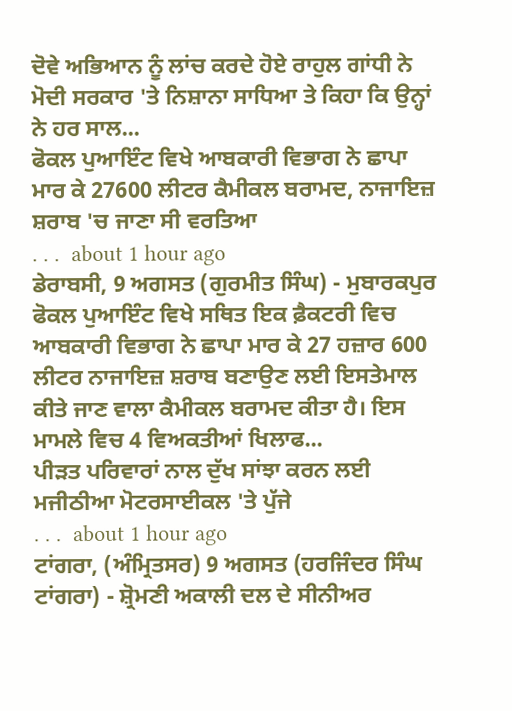ਦੋਵੇ ਅਭਿਆਨ ਨੂੰ ਲਾਂਚ ਕਰਦੇ ਹੋਏ ਰਾਹੁਲ ਗਾਂਧੀ ਨੇ ਮੋਦੀ ਸਰਕਾਰ 'ਤੇ ਨਿਸ਼ਾਨਾ ਸਾਧਿਆ ਤੇ ਕਿਹਾ ਕਿ ਉਨ੍ਹਾਂ ਨੇ ਹਰ ਸਾਲ...
ਫੋਕਲ ਪੁਆਇੰਟ ਵਿਖੇ ਆਬਕਾਰੀ ਵਿਭਾਗ ਨੇ ਛਾਪਾ ਮਾਰ ਕੇ 27600 ਲੀਟਰ ਕੈਮੀਕਲ ਬਰਾਮਦ, ਨਾਜਾਇਜ਼ ਸ਼ਰਾਬ 'ਚ ਜਾਣਾ ਸੀ ਵਰਤਿਆ
. . .  about 1 hour ago
ਡੇਰਾਬਸੀ, 9 ਅਗਸਤ (ਗੁਰਮੀਤ ਸਿੰਘ) - ਮੁਬਾਰਕਪੁਰ ਫੋਕਲ ਪੁਆਇੰਟ ਵਿਖੇ ਸਥਿਤ ਇਕ ਫ਼ੈਕਟਰੀ ਵਿਚ ਆਬਕਾਰੀ ਵਿਭਾਗ ਨੇ ਛਾਪਾ ਮਾਰ ਕੇ 27 ਹਜ਼ਾਰ 600 ਲੀਟਰ ਨਾਜਾਇਜ਼ ਸ਼ਰਾਬ ਬਣਾਉਣ ਲਈ ਇਸਤੇਮਾਲ ਕੀਤੇ ਜਾਣ ਵਾਲਾ ਕੈਮੀਕਲ ਬਰਾਮਦ ਕੀਤਾ ਹੈ। ਇਸ ਮਾਮਲੇ ਵਿਚ 4 ਵਿਅਕਤੀਆਂ ਖਿਲਾਫ...
ਪੀੜਤ ਪਰਿਵਾਰਾਂ ਨਾਲ ਦੁੱਖ ਸਾਂਝਾ ਕਰਨ ਲਈ ਮਜੀਠੀਆ ਮੋਟਰਸਾਈਕਲ 'ਤੇ ਪੁੱਜੇ
. . .  about 1 hour ago
ਟਾਂਗਰਾ, (ਅੰਮ੍ਰਿਤਸਰ) 9 ਅਗਸਤ (ਹਰਜਿੰਦਰ ਸਿੰਘ ਟਾਂਗਰਾ) - ਸ਼੍ਰੋਮਣੀ ਅਕਾਲੀ ਦਲ ਦੇ ਸੀਨੀਅਰ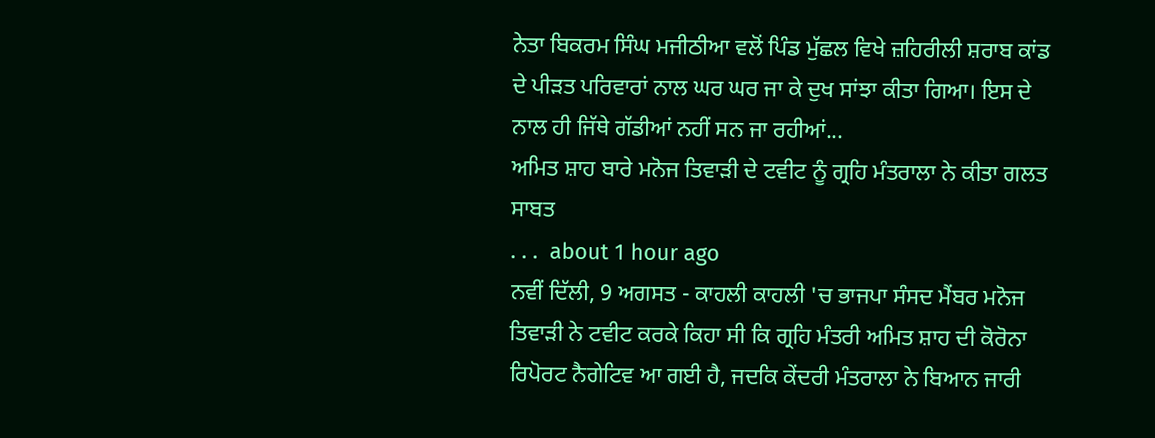ਨੇਤਾ ਬਿਕਰਮ ਸਿੰਘ ਮਜੀਠੀਆ ਵਲੋਂ ਪਿੰਡ ਮੁੱਛਲ ਵਿਖੇ ਜ਼ਹਿਰੀਲੀ ਸ਼ਰਾਬ ਕਾਂਡ ਦੇ ਪੀੜਤ ਪਰਿਵਾਰਾਂ ਨਾਲ ਘਰ ਘਰ ਜਾ ਕੇ ਦੁਖ ਸਾਂਝਾ ਕੀਤਾ ਗਿਆ। ਇਸ ਦੇ ਨਾਲ ਹੀ ਜਿੱਥੇ ਗੱਡੀਆਂ ਨਹੀਂ ਸਨ ਜਾ ਰਹੀਆਂ...
ਅਮਿਤ ਸ਼ਾਹ ਬਾਰੇ ਮਨੋਜ ਤਿਵਾੜੀ ਦੇ ਟਵੀਟ ਨੂੰ ਗ੍ਰਹਿ ਮੰਤਰਾਲਾ ਨੇ ਕੀਤਾ ਗਲਤ ਸਾਬਤ
. . .  about 1 hour ago
ਨਵੀਂ ਦਿੱਲੀ, 9 ਅਗਸਤ - ਕਾਹਲੀ ਕਾਹਲੀ 'ਚ ਭਾਜਪਾ ਸੰਸਦ ਮੈਂਬਰ ਮਨੋਜ ਤਿਵਾੜੀ ਨੇ ਟਵੀਟ ਕਰਕੇ ਕਿਹਾ ਸੀ ਕਿ ਗ੍ਰਹਿ ਮੰਤਰੀ ਅਮਿਤ ਸ਼ਾਹ ਦੀ ਕੋਰੋਨਾ ਰਿਪੋਰਟ ਨੈਗੇਟਿਵ ਆ ਗਈ ਹੈ, ਜਦਕਿ ਕੇਂਦਰੀ ਮੰਤਰਾਲਾ ਨੇ ਬਿਆਨ ਜਾਰੀ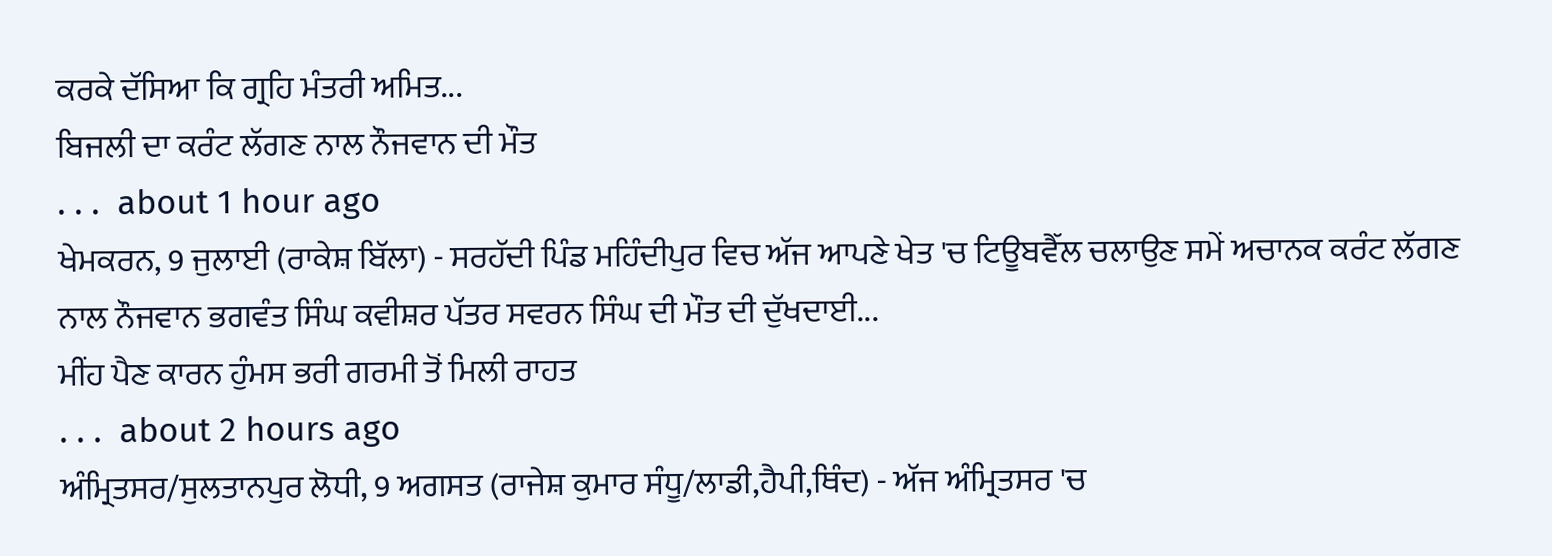ਕਰਕੇ ਦੱਸਿਆ ਕਿ ਗ੍ਰਹਿ ਮੰਤਰੀ ਅਮਿਤ...
ਬਿਜਲੀ ਦਾ ਕਰੰਟ ਲੱਗਣ ਨਾਲ ਨੌਜਵਾਨ ਦੀ ਮੌਤ
. . .  about 1 hour ago
ਖੇਮਕਰਨ, 9 ਜੁਲਾਈ (ਰਾਕੇਸ਼ ਬਿੱਲਾ) - ਸਰਹੱਦੀ ਪਿੰਡ ਮਹਿੰਦੀਪੁਰ ਵਿਚ ਅੱਜ ਆਪਣੇ ਖੇਤ 'ਚ ਟਿਊਬਵੈੱਲ ਚਲਾਉਣ ਸਮੇਂ ਅਚਾਨਕ ਕਰੰਟ ਲੱਗਣ ਨਾਲ ਨੌਜਵਾਨ ਭਗਵੰਤ ਸਿੰਘ ਕਵੀਸ਼ਰ ਪੱਤਰ ਸਵਰਨ ਸਿੰਘ ਦੀ ਮੌਤ ਦੀ ਦੁੱਖਦਾਈ...
ਮੀਂਹ ਪੈਣ ਕਾਰਨ ਹੁੰਮਸ ਭਰੀ ਗਰਮੀ ਤੋਂ ਮਿਲੀ ਰਾਹਤ
. . .  about 2 hours ago
ਅੰਮ੍ਰਿਤਸਰ/ਸੁਲਤਾਨਪੁਰ ਲੋਧੀ, 9 ਅਗਸਤ (ਰਾਜੇਸ਼ ਕੁਮਾਰ ਸੰਧੂ/ਲਾਡੀ,ਹੈਪੀ,ਥਿੰਦ) - ਅੱਜ ਅੰਮ੍ਰਿਤਸਰ 'ਚ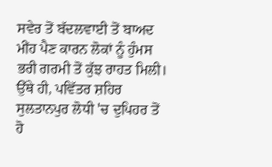ਸਵੇਰ ਤੋਂ ਬੱਦਲਵਾਈ ਤੋਂ ਬਾਅਦ ਮੀਂਹ ਪੈਣ ਕਾਰਨ ਲੋਕਾਂ ਨੂੰ ਹੁੰਮਸ ਭਰੀ ਗਰਮੀ ਤੋਂ ਕੁੱਝ ਰਾਹਤ ਮਿਲੀ। ਉੱਥੇ ਹੀ, ਪਵਿੱਤਰ ਸ਼ਹਿਰ ਸੁਲਤਾਨਪੁਰ ਲੋਧੀ 'ਚ ਦੁਪਿਹਰ ਤੋਂ ਹੋ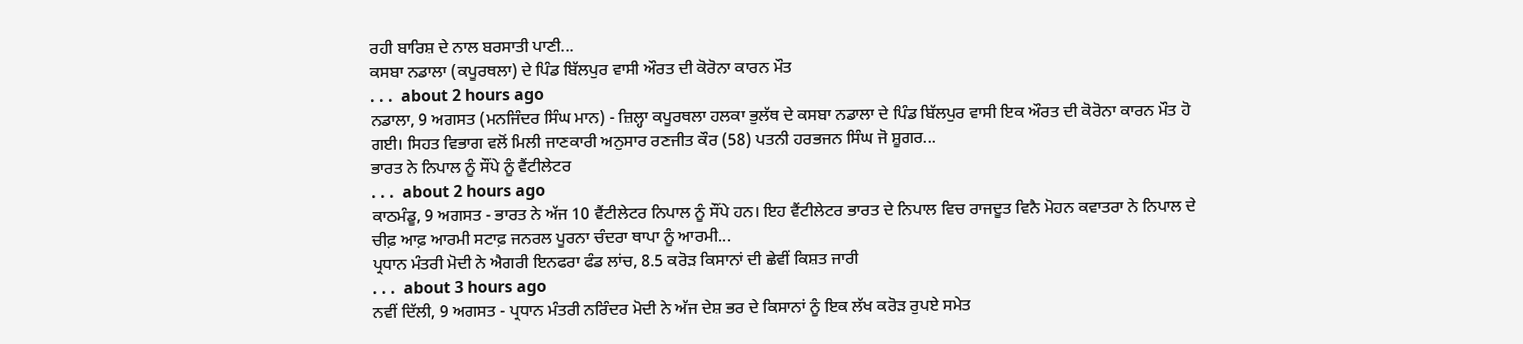ਰਹੀ ਬਾਰਿਸ਼ ਦੇ ਨਾਲ ਬਰਸਾਤੀ ਪਾਣੀ...
ਕਸਬਾ ਨਡਾਲਾ (ਕਪੂਰਥਲਾ) ਦੇ ਪਿੰਡ ਬਿੱਲਪੁਰ ਵਾਸੀ ਔਰਤ ਦੀ ਕੋਰੋਨਾ ਕਾਰਨ ਮੌਤ
. . .  about 2 hours ago
ਨਡਾਲਾ, 9 ਅਗਸਤ (ਮਨਜਿੰਦਰ ਸਿੰਘ ਮਾਨ) - ਜ਼ਿਲ੍ਹਾ ਕਪੂਰਥਲਾ ਹਲਕਾ ਭੁਲੱਥ ਦੇ ਕਸਬਾ ਨਡਾਲਾ ਦੇ ਪਿੰਡ ਬਿੱਲਪੁਰ ਵਾਸੀ ਇਕ ਔਰਤ ਦੀ ਕੋਰੋਨਾ ਕਾਰਨ ਮੌਤ ਹੋ ਗਈ। ਸਿਹਤ ਵਿਭਾਗ ਵਲੋਂ ਮਿਲੀ ਜਾਣਕਾਰੀ ਅਨੁਸਾਰ ਰਣਜੀਤ ਕੌਰ (58) ਪਤਨੀ ਹਰਭਜਨ ਸਿੰਘ ਜੋ ਸ਼ੂਗਰ...
ਭਾਰਤ ਨੇ ਨਿਪਾਲ ਨੂੰ ਸੌਂਪੇ ਨੂੰ ਵੈਂਟੀਲੇਟਰ
. . .  about 2 hours ago
ਕਾਠਮੰਡੂ, 9 ਅਗਸਤ - ਭਾਰਤ ਨੇ ਅੱਜ 10 ਵੈਂਟੀਲੇਟਰ ਨਿਪਾਲ ਨੂੰ ਸੌਂਪੇ ਹਨ। ਇਹ ਵੈਂਟੀਲੇਟਰ ਭਾਰਤ ਦੇ ਨਿਪਾਲ ਵਿਚ ਰਾਜਦੂਤ ਵਿਨੈ ਮੋਹਨ ਕਵਾਤਰਾ ਨੇ ਨਿਪਾਲ ਦੇ ਚੀਫ਼ ਆਫ਼ ਆਰਮੀ ਸਟਾਫ਼ ਜਨਰਲ ਪੂਰਨਾ ਚੰਦਰਾ ਥਾਪਾ ਨੂੰ ਆਰਮੀ...
ਪ੍ਰਧਾਨ ਮੰਤਰੀ ਮੋਦੀ ਨੇ ਐਗਰੀ ਇਨਫਰਾ ਫੰਡ ਲਾਂਚ, 8.5 ਕਰੋੜ ਕਿਸਾਨਾਂ ਦੀ ਛੇਵੀਂ ਕਿਸ਼ਤ ਜਾਰੀ
. . .  about 3 hours ago
ਨਵੀਂ ਦਿੱਲੀ, 9 ਅਗਸਤ - ਪ੍ਰਧਾਨ ਮੰਤਰੀ ਨਰਿੰਦਰ ਮੋਦੀ ਨੇ ਅੱਜ ਦੇਸ਼ ਭਰ ਦੇ ਕਿਸਾਨਾਂ ਨੂੰ ਇਕ ਲੱਖ ਕਰੋੜ ਰੁਪਏ ਸਮੇਤ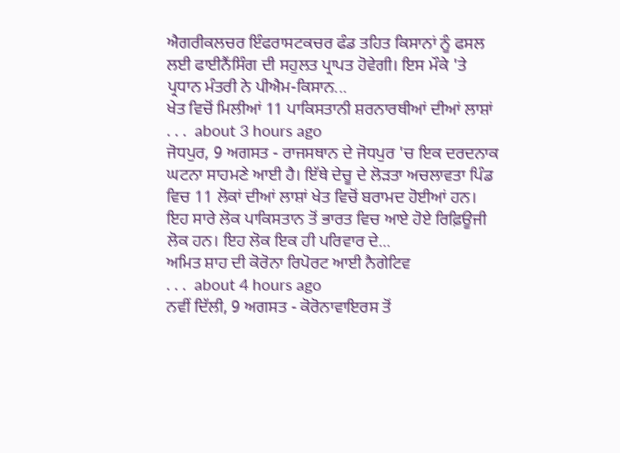ਐਗਰੀਕਲਚਰ ਇੰਫਰਾਸਟਕਚਰ ਫੰਡ ਤਹਿਤ ਕਿਸਾਨਾਂ ਨੂੰ ਫਸਲ ਲਈ ਫਾਈਨੈਂਸਿੰਗ ਦੀ ਸਹੁਲਤ ਪ੍ਰਾਪਤ ਹੋਵੇਗੀ। ਇਸ ਮੌਕੇ 'ਤੇ ਪ੍ਰਧਾਨ ਮੰਤਰੀ ਨੇ ਪੀਐਮ-ਕਿਸਾਨ...
ਖੇਤ ਵਿਚੋਂ ਮਿਲੀਆਂ 11 ਪਾਕਿਸਤਾਨੀ ਸ਼ਰਨਾਰਥੀਆਂ ਦੀਆਂ ਲਾਸ਼ਾਂ
. . .  about 3 hours ago
ਜੋਧਪੁਰ, 9 ਅਗਸਤ - ਰਾਜਸਥਾਨ ਦੇ ਜੋਧਪੁਰ 'ਚ ਇਕ ਦਰਦਨਾਕ ਘਟਨਾ ਸਾਹਮਣੇ ਆਈ ਹੈ। ਇੱਥੇ ਦੇਚੂ ਦੇ ਲੋੜਤਾ ਅਚਲਾਵਤਾ ਪਿੰਡ ਵਿਚ 11 ਲੋਕਾਂ ਦੀਆਂ ਲਾਸ਼ਾਂ ਖੇਤ ਵਿਚੋਂ ਬਰਾਮਦ ਹੋਈਆਂ ਹਨ। ਇਹ ਸਾਰੇ ਲੋਕ ਪਾਕਿਸਤਾਨ ਤੋਂ ਭਾਰਤ ਵਿਚ ਆਏ ਹੋਏ ਰਿਫ਼ਿਊਜੀ ਲੋਕ ਹਨ। ਇਹ ਲੋਕ ਇਕ ਹੀ ਪਰਿਵਾਰ ਦੇ...
ਅਮਿਤ ਸ਼ਾਹ ਦੀ ਕੋਰੋਨਾ ਰਿਪੋਰਟ ਆਈ ਨੈਗੇਟਿਵ
. . .  about 4 hours ago
ਨਵੀਂ ਦਿੱਲੀ, 9 ਅਗਸਤ - ਕੋਰੋਨਾਵਾਇਰਸ ਤੋਂ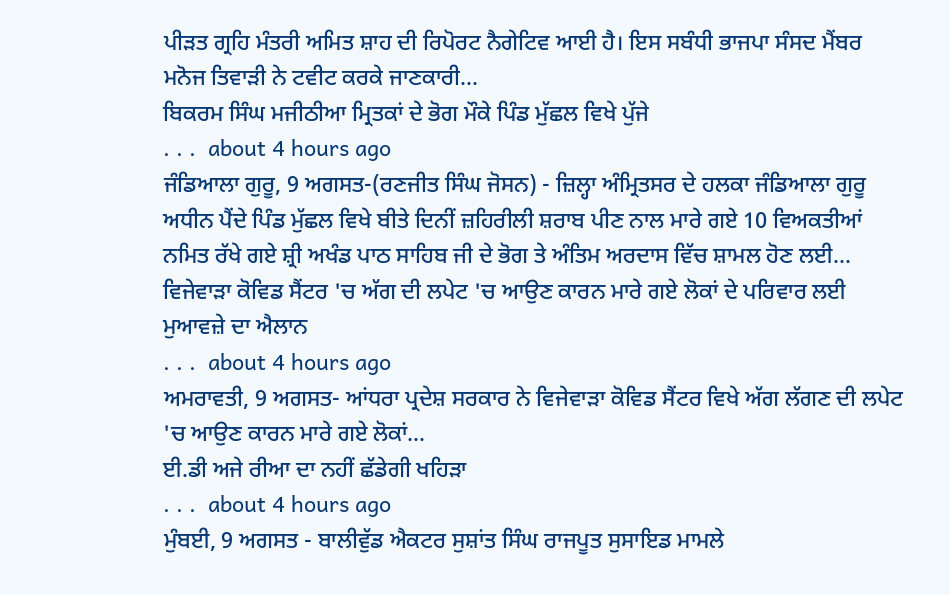ਪੀੜਤ ਗ੍ਰਹਿ ਮੰਤਰੀ ਅਮਿਤ ਸ਼ਾਹ ਦੀ ਰਿਪੋਰਟ ਨੈਗੇਟਿਵ ਆਈ ਹੈ। ਇਸ ਸਬੰਧੀ ਭਾਜਪਾ ਸੰਸਦ ਮੈਂਬਰ ਮਨੋਜ ਤਿਵਾੜੀ ਨੇ ਟਵੀਟ ਕਰਕੇ ਜਾਣਕਾਰੀ...
ਬਿਕਰਮ ਸਿੰਘ ਮਜੀਠੀਆ ਮ੍ਰਿਤਕਾਂ ਦੇ ਭੋਗ ਮੌਕੇ ਪਿੰਡ ਮੁੱਛਲ ਵਿਖੇ ਪੁੱਜੇ
. . .  about 4 hours ago
ਜੰਡਿਆਲਾ ਗੁਰੂ, 9 ਅਗਸਤ-(ਰਣਜੀਤ ਸਿੰਘ ਜੋਸਨ) - ਜ਼ਿਲ੍ਹਾ ਅੰਮ੍ਰਿਤਸਰ ਦੇ ਹਲਕਾ ਜੰਡਿਆਲਾ ਗੁਰੂ ਅਧੀਨ ਪੈਂਦੇ ਪਿੰਡ ਮੁੱਛਲ ਵਿਖੇ ਬੀਤੇ ਦਿਨੀਂ ਜ਼ਹਿਰੀਲੀ ਸ਼ਰਾਬ ਪੀਣ ਨਾਲ ਮਾਰੇ ਗਏ 10 ਵਿਅਕਤੀਆਂ ਨਮਿਤ ਰੱਖੇ ਗਏ ਸ਼੍ਰੀ ਅਖੰਡ ਪਾਠ ਸਾਹਿਬ ਜੀ ਦੇ ਭੋਗ ਤੇ ਅੰਤਿਮ ਅਰਦਾਸ ਵਿੱਚ ਸ਼ਾਮਲ ਹੋਣ ਲਈ...
ਵਿਜੇਵਾੜਾ ਕੋਵਿਡ ਸੈਂਟਰ 'ਚ ਅੱਗ ਦੀ ਲਪੇਟ 'ਚ ਆਉਣ ਕਾਰਨ ਮਾਰੇ ਗਏ ਲੋਕਾਂ ਦੇ ਪਰਿਵਾਰ ਲਈ ਮੁਆਵਜ਼ੇ ਦਾ ਐਲਾਨ
. . .  about 4 hours ago
ਅਮਰਾਵਤੀ, 9 ਅਗਸਤ- ਆਂਧਰਾ ਪ੍ਰਦੇਸ਼ ਸਰਕਾਰ ਨੇ ਵਿਜੇਵਾੜਾ ਕੋਵਿਡ ਸੈਂਟਰ ਵਿਖੇ ਅੱਗ ਲੱਗਣ ਦੀ ਲਪੇਟ 'ਚ ਆਉਣ ਕਾਰਨ ਮਾਰੇ ਗਏ ਲੋਕਾਂ...
ਈ.ਡੀ ਅਜੇ ਰੀਆ ਦਾ ਨਹੀਂ ਛੱਡੇਗੀ ਖਹਿੜਾ
. . .  about 4 hours ago
ਮੁੰਬਈ, 9 ਅਗਸਤ - ਬਾਲੀਵੁੱਡ ਐਕਟਰ ਸੁਸ਼ਾਂਤ ਸਿੰਘ ਰਾਜਪੂਤ ਸੁਸਾਇਡ ਮਾਮਲੇ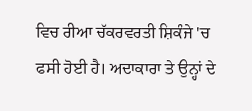ਵਿਚ ਰੀਆ ਚੱਕਰਵਰਤੀ ਸ਼ਿਕੰਜੇ 'ਚ ਫਸੀ ਹੋਈ ਹੈ। ਅਦਾਕਾਰਾ ਤੇ ਉਨ੍ਹਾਂ ਦੇ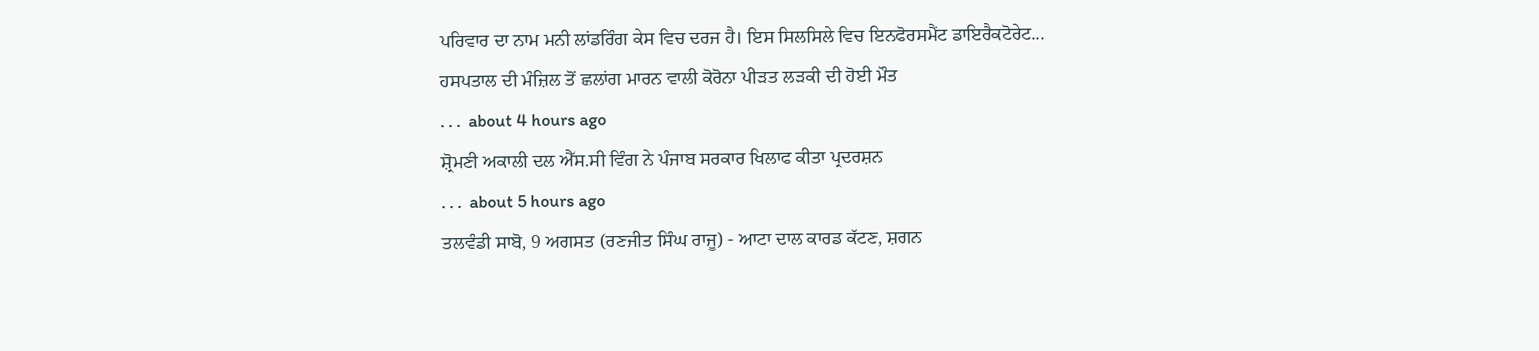ਪਰਿਵਾਰ ਦਾ ਨਾਮ ਮਨੀ ਲਾਂਡਰਿੰਗ ਕੇਸ ਵਿਚ ਦਰਜ ਹੈ। ਇਸ ਸਿਲਸਿਲੇ ਵਿਚ ਇਨਫੋਰਸਮੈਂਟ ਡਾਇਰੈਕਟੋਰੇਟ...
ਹਸਪਤਾਲ ਦੀ ਮੰਜ਼ਿਲ ਤੋਂ ਛਲਾਂਗ ਮਾਰਨ ਵਾਲੀ ਕੋਰੋਨਾ ਪੀੜਤ ਲੜਕੀ ਦੀ ਹੋਈ ਮੌਤ
. . .  about 4 hours ago
ਸ਼੍ਰੋਮਣੀ ਅਕਾਲੀ ਦਲ ਐੱਸ.ਸੀ ਵਿੰਗ ਨੇ ਪੰਜਾਬ ਸਰਕਾਰ ਖਿਲਾਫ ਕੀਤਾ ਪ੍ਰਦਰਸ਼ਨ
. . .  about 5 hours ago
ਤਲਵੰਡੀ ਸਾਬੋ, 9 ਅਗਸਤ (ਰਣਜੀਤ ਸਿੰਘ ਰਾਜੂ) - ਆਟਾ ਦਾਲ ਕਾਰਡ ਕੱਟਣ, ਸ਼ਗਨ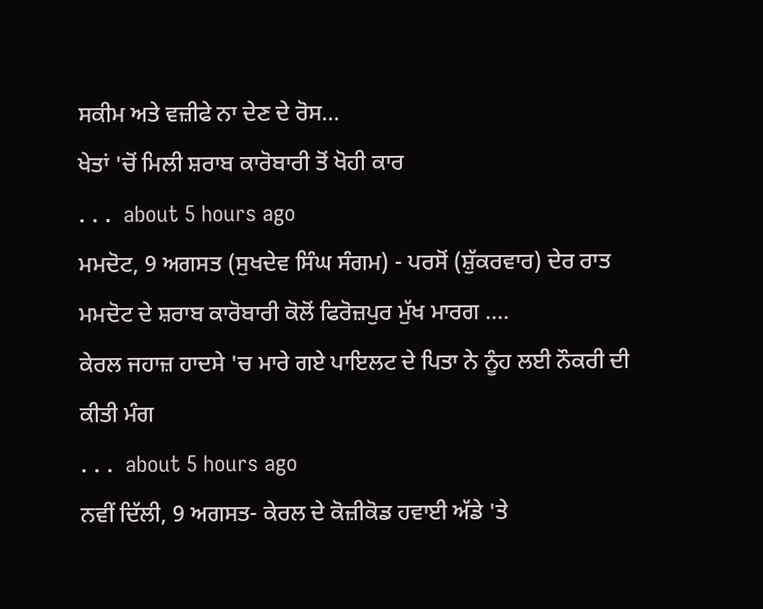ਸਕੀਮ ਅਤੇ ਵਜ਼ੀਫੇ ਨਾ ਦੇਣ ਦੇ ਰੋਸ...
ਖੇਤਾਂ 'ਚੋਂ ਮਿਲੀ ਸ਼ਰਾਬ ਕਾਰੋਬਾਰੀ ਤੋਂ ਖੋਹੀ ਕਾਰ
. . .  about 5 hours ago
ਮਮਦੋਟ, 9 ਅਗਸਤ (ਸੁਖਦੇਵ ਸਿੰਘ ਸੰਗਮ) - ਪਰਸੋਂ (ਸ਼ੁੱਕਰਵਾਰ) ਦੇਰ ਰਾਤ ਮਮਦੋਟ ਦੇ ਸ਼ਰਾਬ ਕਾਰੋਬਾਰੀ ਕੋਲੋਂ ਫਿਰੋਜ਼ਪੁਰ ਮੁੱਖ ਮਾਰਗ ....
ਕੇਰਲ ਜਹਾਜ਼ ਹਾਦਸੇ 'ਚ ਮਾਰੇ ਗਏ ਪਾਇਲਟ ਦੇ ਪਿਤਾ ਨੇ ਨੂੰਹ ਲਈ ਨੌਕਰੀ ਦੀ ਕੀਤੀ ਮੰਗ
. . .  about 5 hours ago
ਨਵੀਂ ਦਿੱਲੀ, 9 ਅਗਸਤ- ਕੇਰਲ ਦੇ ਕੋਜ਼ੀਕੋਡ ਹਵਾਈ ਅੱਡੇ 'ਤੇ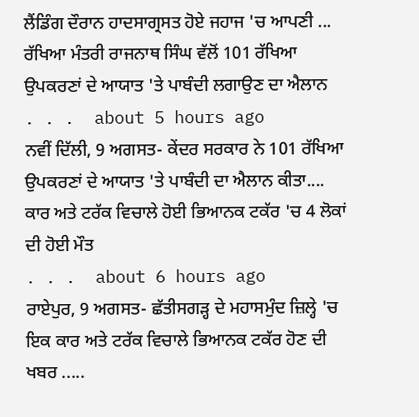ਲੈਂਡਿੰਗ ਦੌਰਾਨ ਹਾਦਸਾਗ੍ਰਸਤ ਹੋਏ ਜਹਾਜ 'ਚ ਆਪਣੀ ...
ਰੱਖਿਆ ਮੰਤਰੀ ਰਾਜਨਾਥ ਸਿੰਘ ਵੱਲੋਂ 101 ਰੱਖਿਆ ਉਪਕਰਣਾਂ ਦੇ ਆਯਾਤ 'ਤੇ ਪਾਬੰਦੀ ਲਗਾਉਣ ਦਾ ਐਲਾਨ
. . .  about 5 hours ago
ਨਵੀਂ ਦਿੱਲੀ, 9 ਅਗਸਤ- ਕੇਂਦਰ ਸਰਕਾਰ ਨੇ 101 ਰੱਖਿਆ ਉਪਕਰਣਾਂ ਦੇ ਆਯਾਤ 'ਤੇ ਪਾਬੰਦੀ ਦਾ ਐਲਾਨ ਕੀਤਾ....
ਕਾਰ ਅਤੇ ਟਰੱਕ ਵਿਚਾਲੇ ਹੋਈ ਭਿਆਨਕ ਟਕੱਰ 'ਚ 4 ਲੋਕਾਂ ਦੀ ਹੋਈ ਮੌਤ
. . .  about 6 hours ago
ਰਾਏਪੁਰ, 9 ਅਗਸਤ- ਛੱਤੀਸਗੜ੍ਹ ਦੇ ਮਹਾਸਮੁੰਦ ਜ਼ਿਲ੍ਹੇ 'ਚ ਇਕ ਕਾਰ ਅਤੇ ਟਰੱਕ ਵਿਚਾਲੇ ਭਿਆਨਕ ਟਕੱਰ ਹੋਣ ਦੀ ਖਬਰ .....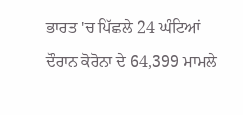ਭਾਰਤ 'ਚ ਪਿੱਛਲੇ 24 ਘੰਟਿਆਂ ਦੌਰਾਨ ਕੋਰੋਨਾ ਦੇ 64,399 ਮਾਮਲੇ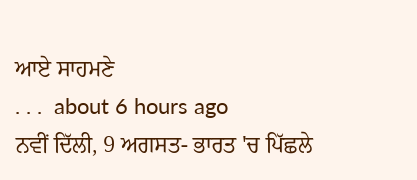ਆਏ ਸਾਹਮਣੇ
. . .  about 6 hours ago
ਨਵੀਂ ਦਿੱਲੀ, 9 ਅਗਸਤ- ਭਾਰਤ 'ਚ ਪਿੱਛਲੇ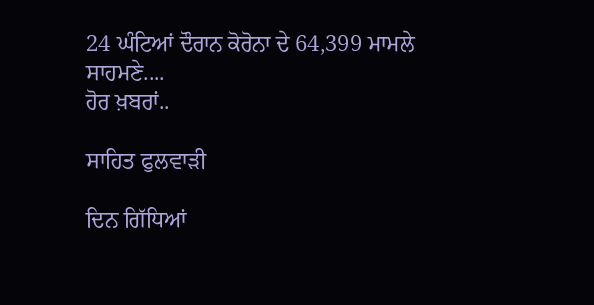24 ਘੰਟਿਆਂ ਦੌਰਾਨ ਕੋਰੋਨਾ ਦੇ 64,399 ਮਾਮਲੇ ਸਾਹਮਣੇ....
ਹੋਰ ਖ਼ਬਰਾਂ..

ਸਾਹਿਤ ਫੁਲਵਾੜੀ

ਦਿਨ ਗਿੱਧਿਆਂ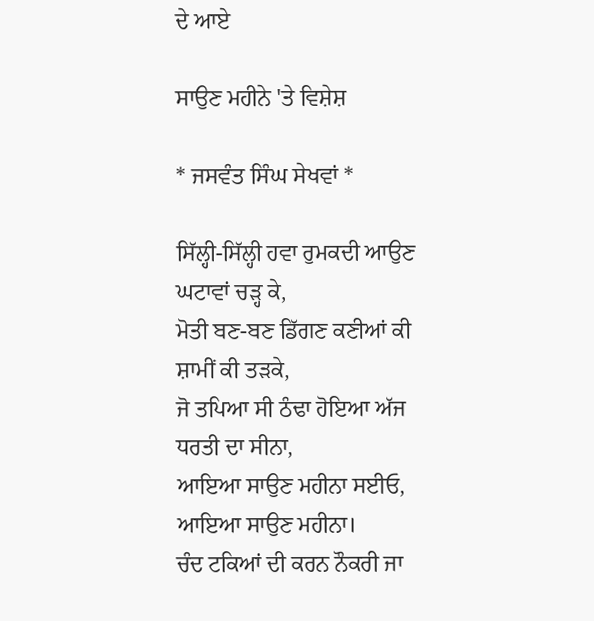ਦੇ ਆਏ

ਸਾਉਣ ਮਹੀਨੇ 'ਤੇ ਵਿਸ਼ੇਸ਼

* ਜਸਵੰਤ ਸਿੰਘ ਸੇਖਵਾਂ *

ਸਿੱਲ੍ਹੀ-ਸਿੱਲ੍ਹੀ ਹਵਾ ਰੁਮਕਦੀ ਆਉਣ ਘਟਾਵਾਂ ਚੜ੍ਹ ਕੇ,
ਮੋਤੀ ਬਣ-ਬਣ ਡਿੱਗਣ ਕਣੀਆਂ ਕੀ ਸ਼ਾਮੀਂ ਕੀ ਤੜਕੇ,
ਜੋ ਤਪਿਆ ਸੀ ਠੰਢਾ ਹੋਇਆ ਅੱਜ ਧਰਤੀ ਦਾ ਸੀਨਾ,
ਆਇਆ ਸਾਉਣ ਮਹੀਨਾ ਸਈਓ, ਆਇਆ ਸਾਉਣ ਮਹੀਨਾ।
ਚੰਦ ਟਕਿਆਂ ਦੀ ਕਰਨ ਨੌਕਰੀ ਜਾ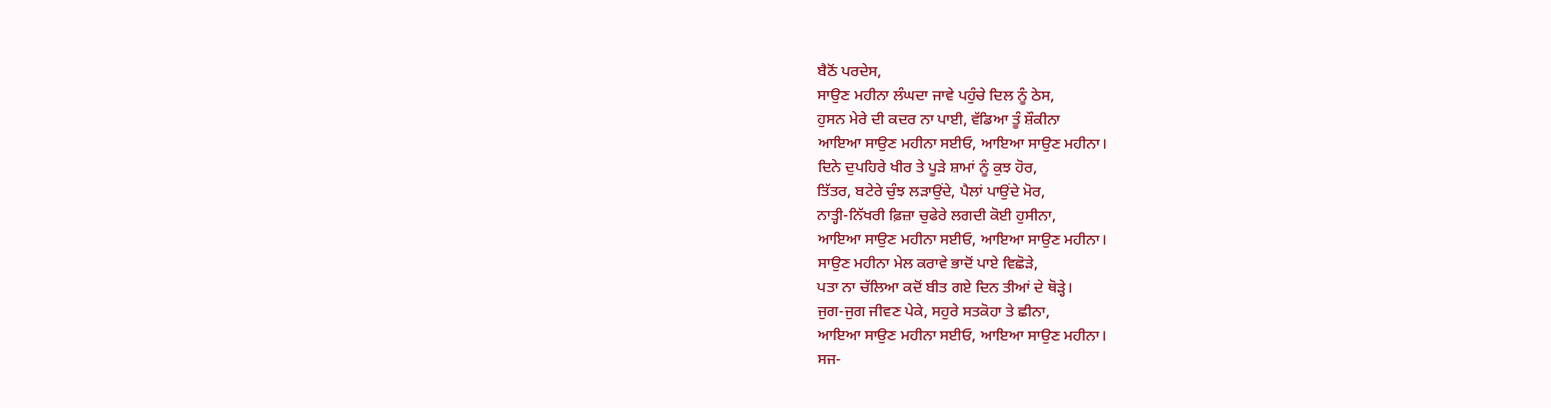ਬੈਠੋਂ ਪਰਦੇਸ,
ਸਾਉਣ ਮਹੀਨਾ ਲੰਘਦਾ ਜਾਵੇ ਪਹੁੰਚੇ ਦਿਲ ਨੂੰ ਠੇਸ,
ਹੁਸਨ ਮੇਰੇ ਦੀ ਕਦਰ ਨਾ ਪਾਈ, ਵੱਡਿਆ ਤੂੰ ਸ਼ੌਕੀਨਾ
ਆਇਆ ਸਾਉਣ ਮਹੀਨਾ ਸਈਓ, ਆਇਆ ਸਾਉਣ ਮਹੀਨਾ।
ਦਿਨੇ ਦੁਪਹਿਰੇ ਖੀਰ ਤੇ ਪੂੜੇ ਸ਼ਾਮਾਂ ਨੂੰ ਕੁਝ ਹੋਰ,
ਤਿੱਤਰ, ਬਟੇਰੇ ਚੁੰਝ ਲੜਾਉਂਦੇ, ਪੈਲਾਂ ਪਾਉਂਦੇ ਮੋਰ,
ਨਾਤ੍ਹੀ-ਨਿੱਖਰੀ ਫ਼ਿਜ਼ਾ ਚੁਫੇਰੇ ਲਗਦੀ ਕੋਈ ਹੁਸੀਨਾ,
ਆਇਆ ਸਾਉਣ ਮਹੀਨਾ ਸਈਓ, ਆਇਆ ਸਾਉਣ ਮਹੀਨਾ।
ਸਾਉਣ ਮਹੀਨਾ ਮੇਲ ਕਰਾਵੇ ਭਾਦੋਂ ਪਾਏ ਵਿਛੋੜੇ,
ਪਤਾ ਨਾ ਚੱਲਿਆ ਕਦੋਂ ਬੀਤ ਗਏ ਦਿਨ ਤੀਆਂ ਦੇ ਥੋੜ੍ਹੇ।
ਜੁਗ-ਜੁਗ ਜੀਵਣ ਪੇਕੇ, ਸਹੁਰੇ ਸਤਕੋਹਾ ਤੇ ਛੀਨਾ,
ਆਇਆ ਸਾਉਣ ਮਹੀਨਾ ਸਈਓ, ਆਇਆ ਸਾਉਣ ਮਹੀਨਾ।
ਸਜ-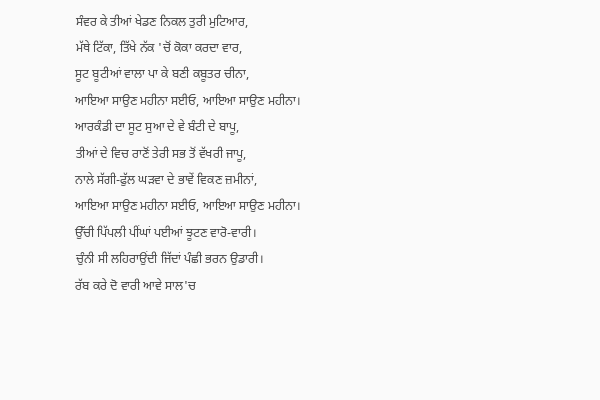ਸੰਵਰ ਕੇ ਤੀਆਂ ਖੇਡਣ ਨਿਕਲ ਤੁਰੀ ਮੁਟਿਆਰ,
ਮੱਥੇ ਟਿੱਕਾ, ਤਿੱਖੇ ਨੱਕ 'ਚੋਂ ਕੋਕਾ ਕਰਦਾ ਵਾਰ,
ਸੂਟ ਬੂਟੀਆਂ ਵਾਲਾ ਪਾ ਕੇ ਬਣੀ ਕਬੂਤਰ ਚੀਨਾ,
ਆਇਆ ਸਾਉਣ ਮਹੀਨਾ ਸਈਓ, ਆਇਆ ਸਾਉਣ ਮਹੀਨਾ।
ਆਰਕੰਡੀ ਦਾ ਸੂਟ ਸੁਆ ਦੇ ਵੇ ਬੰਟੀ ਦੇ ਬਾਪੂ,
ਤੀਆਂ ਦੇ ਵਿਚ ਰਾਣੋਂ ਤੇਰੀ ਸਭ ਤੋਂ ਵੱਖਰੀ ਜਾਪੂ,
ਨਾਲੇ ਸੱਗੀ-ਫੁੱਲ ਘੜਵਾ ਦੇ ਭਾਵੇਂ ਵਿਕਣ ਜ਼ਮੀਨਾਂ,
ਆਇਆ ਸਾਉਣ ਮਹੀਨਾ ਸਈਓ, ਆਇਆ ਸਾਉਣ ਮਹੀਨਾ।
ਉੱਚੀ ਪਿੱਪਲੀ ਪੀਂਘਾਂ ਪਈਆਂ ਝੂਟਣ ਵਾਰੋ-ਵਾਰੀ।
ਚੁੰਨੀ ਸੀ ਲਹਿਰਾਉਂਦੀ ਜਿੱਦਾਂ ਪੰਛੀ ਭਰਨ ਉਡਾਰੀ।
ਰੱਬ ਕਰੇ ਦੋ ਵਾਰੀ ਆਵੇ ਸਾਲ'ਚ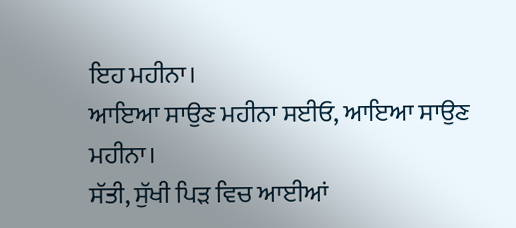ਇਹ ਮਹੀਨਾ।
ਆਇਆ ਸਾਉਣ ਮਹੀਨਾ ਸਈਓ, ਆਇਆ ਸਾਉਣ ਮਹੀਨਾ।
ਸੱਤੀ, ਸੁੱਖੀ ਪਿੜ ਵਿਚ ਆਈਆਂ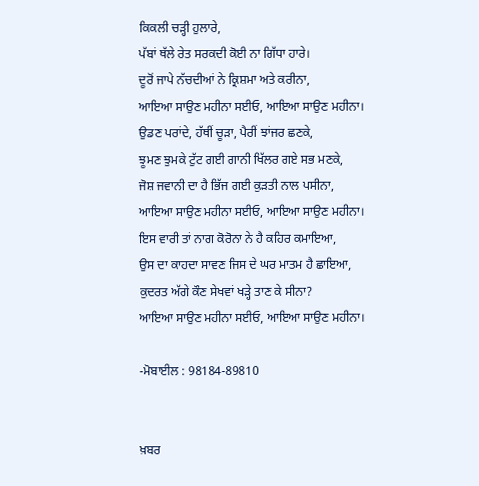ਕਿਕਲੀ ਚੜ੍ਹੀ ਹੁਲਾਰੇ,
ਪੱਬਾਂ ਥੱਲੇ ਰੇਤ ਸਰਕਦੀ ਕੋਈ ਨਾ ਗਿੱਧਾ ਹਾਰੇ।
ਦੂਰੋਂ ਜਾਪੇ ਨੱਚਦੀਆਂ ਨੇ ਕ੍ਰਿਸ਼ਮਾ ਅਤੇ ਕਰੀਨਾ,
ਆਇਆ ਸਾਉਣ ਮਹੀਨਾ ਸਈਓ, ਆਇਆ ਸਾਉਣ ਮਹੀਨਾ।
ਉਡਣ ਪਰਾਂਦੇ, ਹੱਥੀਂ ਚੂੜਾ, ਪੈਰੀਂ ਝਾਂਜਰ ਛਣਕੇ,
ਝੂਮਣ ਝੁਮਕੇ ਟੁੱਟ ਗਈ ਗਾਨੀ ਖਿੱਲਰ ਗਏ ਸਭ ਮਣਕੇ,
ਜੋਸ਼ ਜਵਾਨੀ ਦਾ ਹੈ ਭਿੱਜ ਗਈ ਕੁੜਤੀ ਨਾਲ ਪਸੀਨਾ,
ਆਇਆ ਸਾਉਣ ਮਹੀਨਾ ਸਈਓ, ਆਇਆ ਸਾਉਣ ਮਹੀਨਾ।
ਇਸ ਵਾਰੀ ਤਾਂ ਨਾਗ ਕੋਰੋਨਾ ਨੇ ਹੈ ਕਹਿਰ ਕਮਾਇਆ,
ਉਸ ਦਾ ਕਾਹਦਾ ਸਾਵਣ ਜਿਸ ਦੇ ਘਰ ਮਾਤਮ ਹੈ ਛਾਇਆ,
ਕੁਦਰਤ ਅੱਗੇ ਕੌਣ ਸੇਖਵਾਂ ਖੜ੍ਹੇ ਤਾਣ ਕੇ ਸੀਨਾ?
ਆਇਆ ਸਾਉਣ ਮਹੀਨਾ ਸਈਓ, ਆਇਆ ਸਾਉਣ ਮਹੀਨਾ।

-ਮੋਬਾਈਲ : 98184-89810


ਖ਼ਬਰ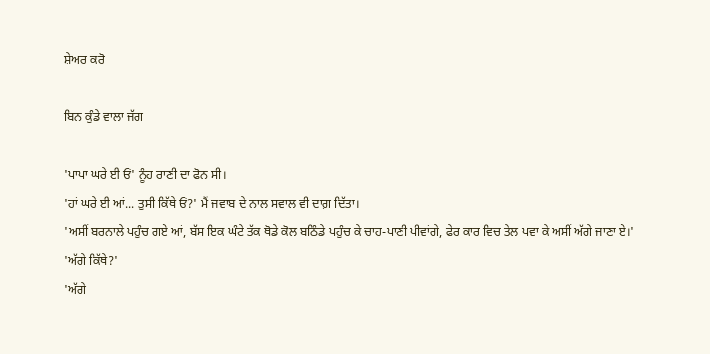ਸ਼ੇਅਰ ਕਰੋ

ਬਿਨ ਕੁੰਡੇ ਵਾਲਾ ਜੱਗ

'ਪਾਪਾ ਘਰੇ ਈ ਓਂ' ਨੂੰਹ ਰਾਣੀ ਦਾ ਫੋਨ ਸੀ।
'ਹਾਂ ਘਰੇ ਈ ਆਂ... ਤੁਸੀ ਕਿੱਥੇ ਓਂ?' ਮੈਂ ਜਵਾਬ ਦੇ ਨਾਲ ਸਵਾਲ ਵੀ ਦਾਗ਼ ਦਿੱਤਾ।
'ਅਸੀਂ ਬਰਨਾਲੇ ਪਹੁੰਚ ਗਏ ਆਂ, ਬੱਸ ਇਕ ਘੰਟੇ ਤੱਕ ਥੋਡੇ ਕੋਲ ਬਠਿੰਡੇ ਪਹੁੰਚ ਕੇ ਚਾਹ-ਪਾਣੀ ਪੀਵਾਂਗੇ, ਫੇਰ ਕਾਰ ਵਿਚ ਤੇਲ ਪਵਾ ਕੇ ਅਸੀਂ ਅੱਗੇ ਜਾਣਾ ਏ।'
'ਅੱਗੇ ਕਿੱਥੇ?'
'ਅੱਗੇ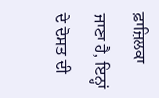ਫ਼ਾਜ਼ਿਲਕਾ ਜਾਣਾ ਹੈ, ਇਨ੍ਹਾਂ ਦੇ ਦੋਸਤ ਦੀ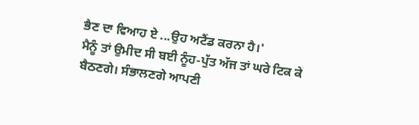ਭੈਣ ਦਾ ਵਿਆਹ ਏ ...ਉਹ ਅਟੈਂਡ ਕਰਨਾ ਹੈ।'
ਮੈਨੂੰ ਤਾਂ ਉਮੀਦ ਸੀ ਬਈ ਨੂੰਹ-ਪੁੱਤ ਅੱਜ ਤਾਂ ਘਰੇ ਟਿਕ ਕੇ ਬੈਠਣਗੇ। ਸੰਭਾਲਣਗੇ ਆਪਣੀ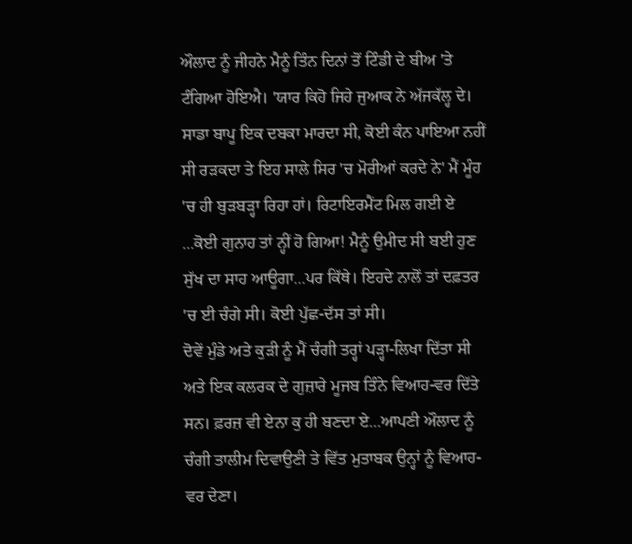ਔਲਾਦ ਨੂੰ ਜੀਹਨੇ ਮੈਨੂੰ ਤਿੰਨ ਦਿਨਾਂ ਤੋਂ ਟਿੰਡੀ ਦੇ ਬੀਅ 'ਤੇ ਟੰਗਿਆ ਹੋਇਐ। 'ਯਾਰ ਕਿਹੋ ਜਿਹੇ ਜੁਆਕ ਨੇ ਅੱਜਕੱਲ੍ਹ ਦੇ। ਸਾਡਾ ਬਾਪੂ ਇਕ ਦਬਕਾ ਮਾਰਦਾ ਸੀ, ਕੋਈ ਕੰਨ ਪਾਇਆ ਨਹੀਂ ਸੀ ਰੜਕਦਾ ਤੇ ਇਹ ਸਾਲੇ ਸਿਰ 'ਚ ਮੋਰੀਆਂ ਕਰਦੇ ਨੇ' ਮੈਂ ਮੂੰਹ 'ਚ ਹੀ ਬੁੜਬੜ੍ਹਾ ਰਿਹਾ ਹਾਂ। ਰਿਟਾਇਰਮੈਂਟ ਮਿਲ ਗਈ ਏ ...ਕੋਈ ਗੁਨਾਹ ਤਾਂ ਨ੍ਹੀਂ ਹੋ ਗਿਆ! ਮੈਨੂੰ ਉਮੀਦ ਸੀ ਬਈ ਹੁਣ ਸੁੱਖ ਦਾ ਸਾਹ ਆਊਗਾ...ਪਰ ਕਿੱਥੇ। ਇਹਦੇ ਨਾਲੋਂ ਤਾਂ ਦਫ਼ਤਰ 'ਚ ਈ ਚੰਗੇ ਸੀ। ਕੋਈ ਪੁੱਛ-ਦੱਸ ਤਾਂ ਸੀ।
ਦੋਵੇਂ ਮੁੰਡੇ ਅਤੇ ਕੁੜੀ ਨੂੰ ਮੈਂ ਚੰਗੀ ਤਰ੍ਹਾਂ ਪੜ੍ਹਾ-ਲਿਖਾ ਦਿੱਤਾ ਸੀ ਅਤੇ ਇਕ ਕਲਰਕ ਦੇ ਗੁਜ਼ਾਰੇ ਮੂਜਬ ਤਿੰਨੇ ਵਿਆਹ-ਵਰ ਦਿੱਤੇ ਸਨ। ਫ਼ਰਜ਼ ਵੀ ਏਨਾ ਕੁ ਹੀ ਬਣਦਾ ਏ...ਆਪਣੀ ਔਲਾਦ ਨੂੰ ਚੰਗੀ ਤਾਲੀਮ ਦਿਵਾਉਣੀ ਤੇ ਵਿੱਤ ਮੁਤਾਬਕ ਉਨ੍ਹਾਂ ਨੂੰ ਵਿਆਹ-ਵਰ ਦੇਣਾ।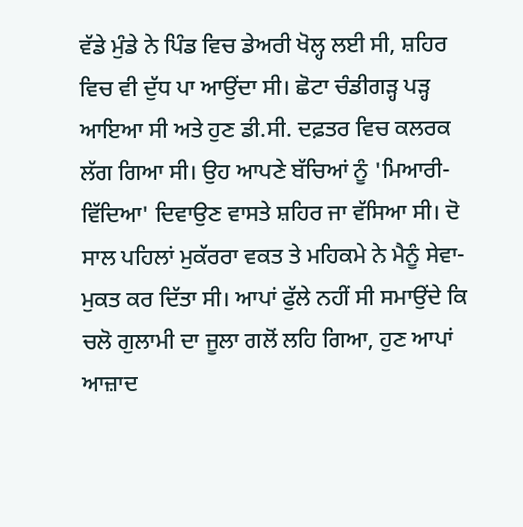ਵੱਡੇ ਮੁੰਡੇ ਨੇ ਪਿੰਡ ਵਿਚ ਡੇਅਰੀ ਖੋਲ੍ਹ ਲਈ ਸੀ, ਸ਼ਹਿਰ ਵਿਚ ਵੀ ਦੁੱਧ ਪਾ ਆਉਂਦਾ ਸੀ। ਛੋਟਾ ਚੰਡੀਗੜ੍ਹ ਪੜ੍ਹ ਆਇਆ ਸੀ ਅਤੇ ਹੁਣ ਡੀ.ਸੀ. ਦਫ਼ਤਰ ਵਿਚ ਕਲਰਕ ਲੱਗ ਗਿਆ ਸੀ। ਉਹ ਆਪਣੇ ਬੱਚਿਆਂ ਨੂੰ 'ਮਿਆਰੀ-ਵਿੱਦਿਆ' ਦਿਵਾਉਣ ਵਾਸਤੇ ਸ਼ਹਿਰ ਜਾ ਵੱਸਿਆ ਸੀ। ਦੋ ਸਾਲ ਪਹਿਲਾਂ ਮੁਕੱਰਰਾ ਵਕਤ ਤੇ ਮਹਿਕਮੇ ਨੇ ਮੈਨੂੰ ਸੇਵਾ-ਮੁਕਤ ਕਰ ਦਿੱਤਾ ਸੀ। ਆਪਾਂ ਫੁੱਲੇ ਨਹੀਂ ਸੀ ਸਮਾਉਂਦੇ ਕਿ ਚਲੋ ਗੁਲਾਮੀ ਦਾ ਜੂਲਾ ਗਲੋਂ ਲਹਿ ਗਿਆ, ਹੁਣ ਆਪਾਂ ਆਜ਼ਾਦ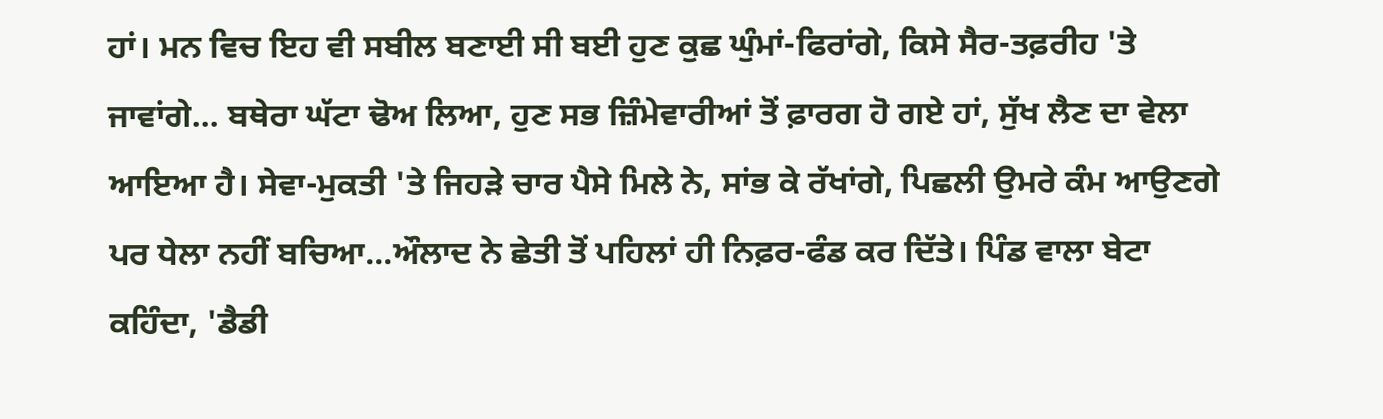ਹਾਂ। ਮਨ ਵਿਚ ਇਹ ਵੀ ਸਬੀਲ ਬਣਾਈ ਸੀ ਬਈ ਹੁਣ ਕੁਛ ਘੁੰਮਾਂ-ਫਿਰਾਂਗੇ, ਕਿਸੇ ਸੈਰ-ਤਫ਼ਰੀਹ 'ਤੇ ਜਾਵਾਂਗੇ... ਬਥੇਰਾ ਘੱਟਾ ਢੋਅ ਲਿਆ, ਹੁਣ ਸਭ ਜ਼ਿੰਮੇਵਾਰੀਆਂ ਤੋਂ ਫ਼ਾਰਗ ਹੋ ਗਏ ਹਾਂ, ਸੁੱਖ ਲੈਣ ਦਾ ਵੇਲਾ ਆਇਆ ਹੈ। ਸੇਵਾ-ਮੁਕਤੀ 'ਤੇ ਜਿਹੜੇ ਚਾਰ ਪੈਸੇ ਮਿਲੇ ਨੇ, ਸਾਂਭ ਕੇ ਰੱਖਾਂਗੇ, ਪਿਛਲੀ ਉਮਰੇ ਕੰਮ ਆਉਣਗੇ ਪਰ ਧੇਲਾ ਨਹੀਂ ਬਚਿਆ...ਔਲਾਦ ਨੇ ਛੇਤੀ ਤੋਂ ਪਹਿਲਾਂ ਹੀ ਨਿਫ਼ਰ-ਫੰਡ ਕਰ ਦਿੱਤੇ। ਪਿੰਡ ਵਾਲਾ ਬੇਟਾ ਕਹਿੰਦਾ, 'ਡੈਡੀ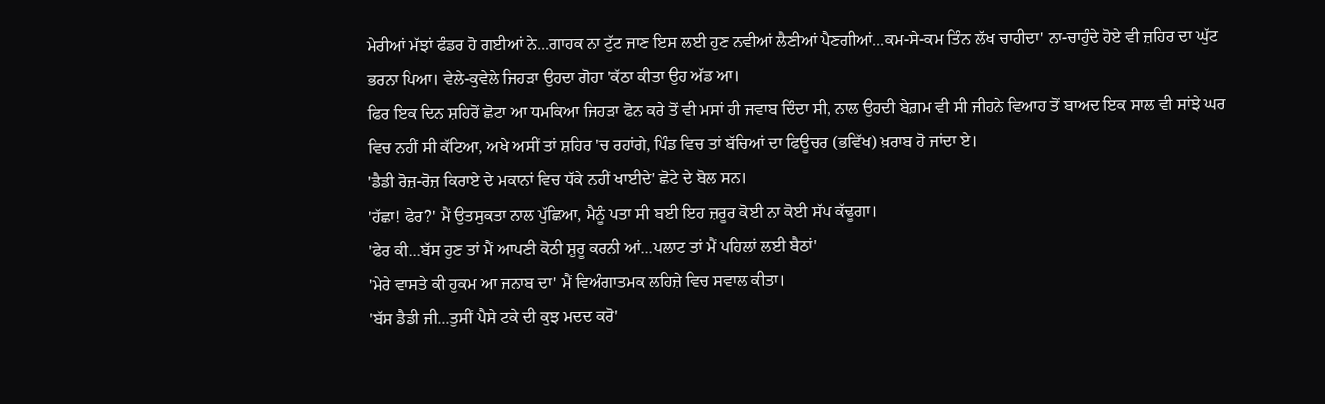ਮੇਰੀਆਂ ਮੱਝਾਂ ਫੰਡਰ ਹੋ ਗਈਆਂ ਨੇ...ਗਾਹਕ ਨਾ ਟੁੱਟ ਜਾਣ ਇਸ ਲਈ ਹੁਣ ਨਵੀਆਂ ਲੈਣੀਆਂ ਪੈਣਗੀਆਂ...ਕਮ-ਸੇ-ਕਮ ਤਿੰਨ ਲੱਖ ਚਾਹੀਦਾ' ਨਾ-ਚਾਹੁੰਦੇ ਹੋਏ ਵੀ ਜ਼ਹਿਰ ਦਾ ਘੁੱਟ ਭਰਨਾ ਪਿਆ। ਵੇਲੇ-ਕੁਵੇਲੇ ਜਿਹੜਾ ਉਹਦਾ ਗੋਹਾ 'ਕੱਠਾ ਕੀਤਾ ਉਹ ਅੱਡ ਆ।
ਫਿਰ ਇਕ ਦਿਨ ਸ਼ਹਿਰੋਂ ਛੋਟਾ ਆ ਧਮਕਿਆ ਜਿਹੜਾ ਫੋਨ ਕਰੇ ਤੋਂ ਵੀ ਮਸਾਂ ਹੀ ਜਵਾਬ ਦਿੰਦਾ ਸੀ, ਨਾਲ ਉਹਦੀ ਬੇਗ਼ਮ ਵੀ ਸੀ ਜੀਹਨੇ ਵਿਆਹ ਤੋਂ ਬਾਅਦ ਇਕ ਸਾਲ ਵੀ ਸਾਂਝੇ ਘਰ ਵਿਚ ਨਹੀਂ ਸੀ ਕੱਟਿਆ, ਅਖੇ ਅਸੀਂ ਤਾਂ ਸ਼ਹਿਰ 'ਚ ਰਹਾਂਗੇ, ਪਿੰਡ ਵਿਚ ਤਾਂ ਬੱਚਿਆਂ ਦਾ ਫਿਊਚਰ (ਭਵਿੱਖ) ਖ਼ਰਾਬ ਹੋ ਜਾਂਦਾ ਏ।
'ਡੈਡੀ ਰੋਜ਼-ਰੋਜ਼ ਕਿਰਾਏ ਦੇ ਮਕਾਨਾਂ ਵਿਚ ਧੱਕੇ ਨਹੀਂ ਖਾਈਦੇ' ਛੋਟੇ ਦੇ ਬੋਲ ਸਨ।
'ਹੱਛਾ! ਫੇਰ?' ਮੈਂ ਉਤਸੁਕਤਾ ਨਾਲ ਪੁੱਛਿਆ, ਮੈਨੂੰ ਪਤਾ ਸੀ ਬਈ ਇਹ ਜ਼ਰੂਰ ਕੋਈ ਨਾ ਕੋਈ ਸੱਪ ਕੱਢੂਗਾ।
'ਫੇਰ ਕੀ...ਬੱਸ ਹੁਣ ਤਾਂ ਮੈਂ ਆਪਣੀ ਕੋਠੀ ਸ਼ੁਰੂ ਕਰਨੀ ਆਂ...ਪਲਾਟ ਤਾਂ ਮੈਂ ਪਹਿਲਾਂ ਲਈ ਬੈਠਾਂ'
'ਮੇਰੇ ਵਾਸਤੇ ਕੀ ਹੁਕਮ ਆ ਜਨਾਬ ਦਾ' ਮੈਂ ਵਿਅੰਗਾਤਮਕ ਲਹਿਜ਼ੇ ਵਿਚ ਸਵਾਲ ਕੀਤਾ।
'ਬੱਸ ਡੈਡੀ ਜੀ...ਤੁਸੀਂ ਪੈਸੇ ਟਕੇ ਦੀ ਕੁਝ ਮਦਦ ਕਰੋ'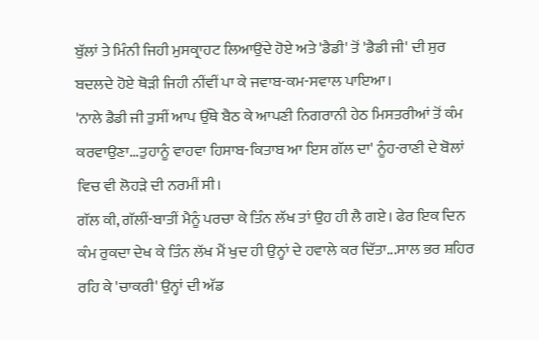ਬੁੱਲਾਂ ਤੇ ਮਿੰਨੀ ਜਿਹੀ ਮੁਸਕ੍ਰਾਹਟ ਲਿਆਉਂਦੇ ਹੋਏ ਅਤੇ 'ਡੈਡੀ' ਤੋਂ 'ਡੈਡੀ ਜੀ' ਦੀ ਸੁਰ ਬਦਲਦੇ ਹੋਏ ਥੋੜੀ ਜਿਹੀ ਨੀਂਵੀਂ ਪਾ ਕੇ ਜਵਾਬ-ਕਮ-ਸਵਾਲ ਪਾਇਆ।
'ਨਾਲੇ ਡੈਡੀ ਜੀ ਤੁਸੀਂ ਆਪ ਉੱਥੇ ਬੈਠ ਕੇ ਆਪਣੀ ਨਿਗਰਾਨੀ ਹੇਠ ਮਿਸਤਰੀਆਂ ਤੋਂ ਕੰਮ ਕਰਵਾਉਣਾ...ਤੁਹਾਨੂੰ ਵਾਹਵਾ ਹਿਸਾਬ-ਕਿਤਾਬ ਆ ਇਸ ਗੱਲ ਦਾ' ਨੂੰਹ-ਰਾਣੀ ਦੇ ਬੋਲਾਂ ਵਿਚ ਵੀ ਲੋਹੜੇ ਦੀ ਨਰਮੀਂ ਸੀ।
ਗੱਲ ਕੀ, ਗੱਲੀਂ-ਬਾਤੀਂ ਮੈਨੂੰ ਪਰਚਾ ਕੇ ਤਿੰਨ ਲੱਖ ਤਾਂ ਉਹ ਹੀ ਲੈ ਗਏ। ਫੇਰ ਇਕ ਦਿਨ ਕੰਮ ਰੁਕਦਾ ਦੇਖ ਕੇ ਤਿੰਨ ਲੱਖ ਮੈਂ ਖੁਦ ਹੀ ਉਨ੍ਹਾਂ ਦੇ ਹਵਾਲੇ ਕਰ ਦਿੱਤਾ...ਸਾਲ ਭਰ ਸ਼ਹਿਰ ਰਹਿ ਕੇ 'ਚਾਕਰੀ' ਉਨ੍ਹਾਂ ਦੀ ਅੱਡ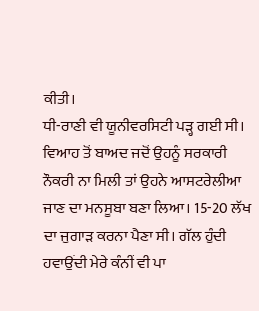ਕੀਤੀ।
ਧੀ-ਰਾਣੀ ਵੀ ਯੂਨੀਵਰਸਿਟੀ ਪੜ੍ਹ ਗਈ ਸੀ। ਵਿਆਹ ਤੋਂ ਬਾਅਦ ਜਦੋਂ ਉਹਨੂੰ ਸਰਕਾਰੀ ਨੌਕਰੀ ਨਾ ਮਿਲੀ ਤਾਂ ਉਹਨੇ ਆਸਟਰੇਲੀਆ ਜਾਣ ਦਾ ਮਨਸੂਬਾ ਬਣਾ ਲਿਆ। 15-20 ਲੱਖ ਦਾ ਜੁਗਾੜ ਕਰਨਾ ਪੈਣਾ ਸੀ। ਗੱਲ ਹੁੰਦੀ ਹਵਾਉਂਦੀ ਮੇਰੇ ਕੰਨੀਂ ਵੀ ਪਾ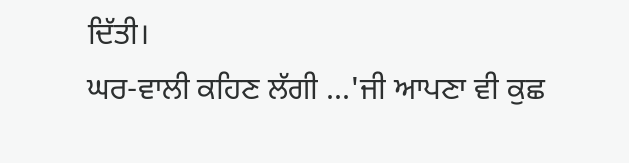ਦਿੱਤੀ।
ਘਰ-ਵਾਲੀ ਕਹਿਣ ਲੱਗੀ ...'ਜੀ ਆਪਣਾ ਵੀ ਕੁਛ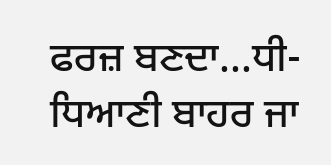ਫਰਜ਼ ਬਣਦਾ...ਧੀ-ਧਿਆਣੀ ਬਾਹਰ ਜਾ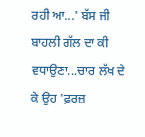ਰਹੀ ਆ...' ਬੱਸ ਜੀ ਬਾਹਲੀ ਗੱਲ ਦਾ ਕੀ ਵਧਾਉਣਾ...ਚਾਰ ਲੱਖ ਦੇ ਕੇ ਉਹ 'ਫ਼ਰਜ਼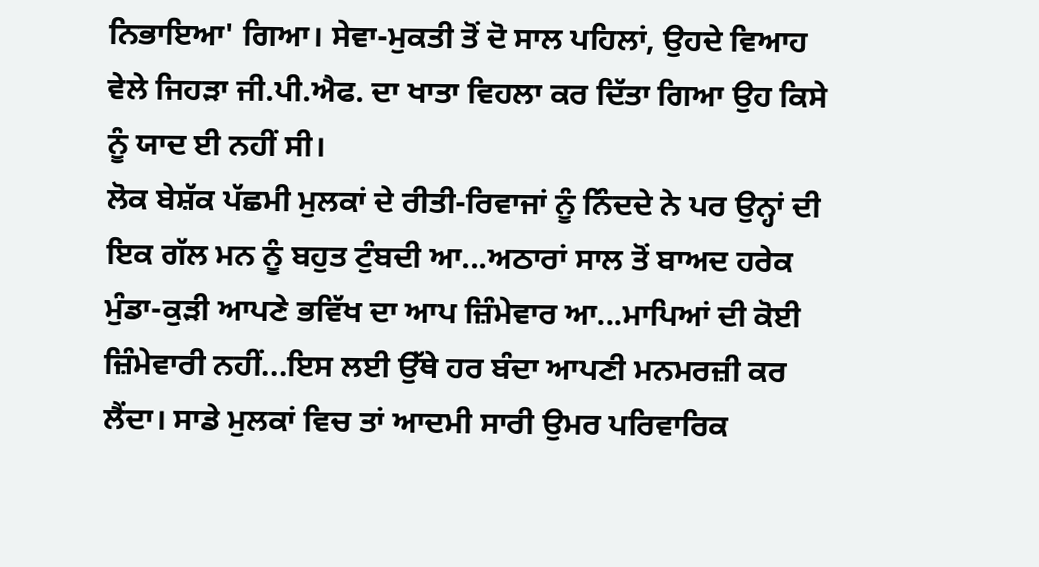ਨਿਭਾਇਆ' ਗਿਆ। ਸੇਵਾ-ਮੁਕਤੀ ਤੋਂ ਦੋ ਸਾਲ ਪਹਿਲਾਂ, ਉਹਦੇ ਵਿਆਹ ਵੇਲੇ ਜਿਹੜਾ ਜੀ.ਪੀ.ਐਫ. ਦਾ ਖਾਤਾ ਵਿਹਲਾ ਕਰ ਦਿੱਤਾ ਗਿਆ ਉਹ ਕਿਸੇ ਨੂੰ ਯਾਦ ਈ ਨਹੀਂ ਸੀ।
ਲੋਕ ਬੇਸ਼ੱਕ ਪੱਛਮੀ ਮੁਲਕਾਂ ਦੇ ਰੀਤੀ-ਰਿਵਾਜਾਂ ਨੂੰ ਨਿੰਦਦੇ ਨੇ ਪਰ ਉਨ੍ਹਾਂ ਦੀ ਇਕ ਗੱਲ ਮਨ ਨੂੰ ਬਹੁਤ ਟੁੰਬਦੀ ਆ...ਅਠਾਰਾਂ ਸਾਲ ਤੋਂ ਬਾਅਦ ਹਰੇਕ ਮੁੰਡਾ-ਕੁੜੀ ਆਪਣੇ ਭਵਿੱਖ ਦਾ ਆਪ ਜ਼ਿੰਮੇਵਾਰ ਆ...ਮਾਪਿਆਂ ਦੀ ਕੋਈ ਜ਼ਿੰਮੇਵਾਰੀ ਨਹੀਂ...ਇਸ ਲਈ ਉੱਥੇ ਹਰ ਬੰਦਾ ਆਪਣੀ ਮਨਮਰਜ਼ੀ ਕਰ ਲੈਂਦਾ। ਸਾਡੇ ਮੁਲਕਾਂ ਵਿਚ ਤਾਂ ਆਦਮੀ ਸਾਰੀ ਉਮਰ ਪਰਿਵਾਰਿਕ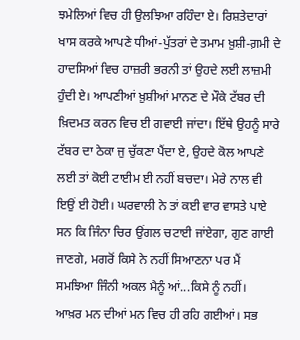ਝਮੇਲਿਆਂ ਵਿਚ ਹੀ ਉਲਝਿਆ ਰਹਿੰਦਾ ਏ। ਰਿਸ਼ਤੇਦਾਰਾਂ ਖਾਸ ਕਰਕੇ ਆਪਣੇ ਧੀਆਂ-ਪੁੱਤਰਾਂ ਦੇ ਤਮਾਮ ਖ਼ੁਸ਼ੀ-ਗ਼ਮੀ ਦੇ ਹਾਦਸਿਆਂ ਵਿਚ ਹਾਜ਼ਰੀ ਭਰਨੀ ਤਾਂ ਉਹਦੇ ਲਈ ਲਾਜ਼ਮੀ ਹੁੰਦੀ ਏ। ਆਪਣੀਆਂ ਖ਼ੁਸ਼ੀਆਂ ਮਾਨਣ ਦੇ ਮੌਕੇ ਟੱਬਰ ਦੀ ਖ਼ਿਦਮਤ ਕਰਨ ਵਿਚ ਈ ਗਵਾਈ ਜਾਂਦਾ। ਇੱਥੇ ਉਹਨੂੰ ਸਾਰੇ ਟੱਬਰ ਦਾ ਠੇਕਾ ਜੁ ਚੁੱਕਣਾ ਪੈਂਦਾ ਏ, ਉਹਦੇ ਕੋਲ ਆਪਣੇ ਲਈ ਤਾਂ ਕੋਈ ਟਾਈਮ ਈ ਨਹੀਂ ਬਚਦਾ। ਮੇਰੇ ਨਾਲ ਵੀ ਇਉਂ ਈ ਹੋਈ। ਘਰਵਾਲੀ ਨੇ ਤਾਂ ਕਈ ਵਾਰ ਵਾਸਤੇ ਪਾਏ ਸਨ ਕਿ ਜਿੰਨਾ ਚਿਰ ਉਂਗਲ ਚਟਾਈ ਜਾਂਏਗਾ, ਗੁਣ ਗਾਈ ਜਾਣਗੇ, ਮਗਰੋਂ ਕਿਸੇ ਨੇ ਨਹੀਂ ਸਿਆਣਨਾ ਪਰ ਮੈਂ ਸਮਝਿਆ ਜਿੰਨੀ ਅਕਲ ਮੈਨੂੰ ਆਂ...ਕਿਸੇ ਨੂੰ ਨਹੀਂ।
ਆਖ਼ਰ ਮਨ ਦੀਆਂ ਮਨ ਵਿਚ ਹੀ ਰਹਿ ਗਈਆਂ। ਸਭ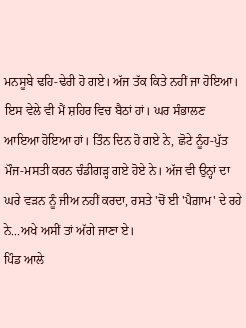ਮਨਸੂਬੇ ਢਹਿ-ਢੇਰੀ ਹੋ ਗਏ। ਅੱਜ ਤੱਕ ਕਿਤੇ ਨਹੀਂ ਜਾ ਹੋਇਆ। ਇਸ ਵੇਲੇ ਵੀ ਮੈਂ ਸ਼ਹਿਰ ਵਿਚ ਬੈਠਾਂ ਹਾਂ। ਘਰ ਸੰਭਾਲਣ ਆਇਆ ਹੋਇਆ ਹਾਂ। ਤਿੰਨ ਦਿਨ ਹੋ ਗਏ ਨੇ, ਛੋਟੇ ਨੂੰਹ-ਪੁੱਤ ਮੌਜ-ਮਸਤੀ ਕਰਨ ਚੰਡੀਗੜ੍ਹ ਗਏ ਹੋਏ ਨੇ। ਅੱਜ ਵੀ ਉਨ੍ਹਾਂ ਦਾ ਘਰੇ ਵੜਨ ਨੂੰ ਜੀਅ ਨਹੀਂ ਕਰਦਾ, ਰਸਤੇ 'ਚੋਂ ਈ 'ਪੈਗ਼ਾਮ' ਦੇ ਰਹੇ ਨੇ...ਅਖੇ ਅਸੀਂ ਤਾਂ ਅੱਗੇ ਜਾਣਾ ਏ।
ਪਿੰਡ ਆਲੇ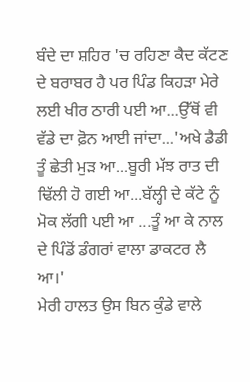ਬੰਦੇ ਦਾ ਸ਼ਹਿਰ 'ਚ ਰਹਿਣਾ ਕੈਦ ਕੱਟਣ ਦੇ ਬਰਾਬਰ ਹੈ ਪਰ ਪਿੰਡ ਕਿਹੜਾ ਮੇਰੇ ਲਈ ਖੀਰ ਠਾਰੀ ਪਈ ਆ...ਉੱਥੋਂ ਵੀ ਵੱਡੇ ਦਾ ਫ਼ੋਨ ਆਈ ਜਾਂਦਾ...'ਅਖੇ ਡੈਡੀ ਤੂੰ ਛੇਤੀ ਮੁੜ ਆ...ਬੂਰੀ ਮੱਝ ਰਾਤ ਦੀ ਢਿੱਲੀ ਹੋ ਗਈ ਆ...ਬੱਲ੍ਹੀ ਦੇ ਕੱਟੇ ਨੂੰ ਮੋਕ ਲੱਗੀ ਪਈ ਆ ...ਤੂੰ ਆ ਕੇ ਨਾਲ ਦੇ ਪਿੰਡੋਂ ਡੰਗਰਾਂ ਵਾਲਾ ਡਾਕਟਰ ਲੈ ਆ।'
ਮੇਰੀ ਹਾਲਤ ਉਸ ਬਿਨ ਕੁੰਡੇ ਵਾਲੇ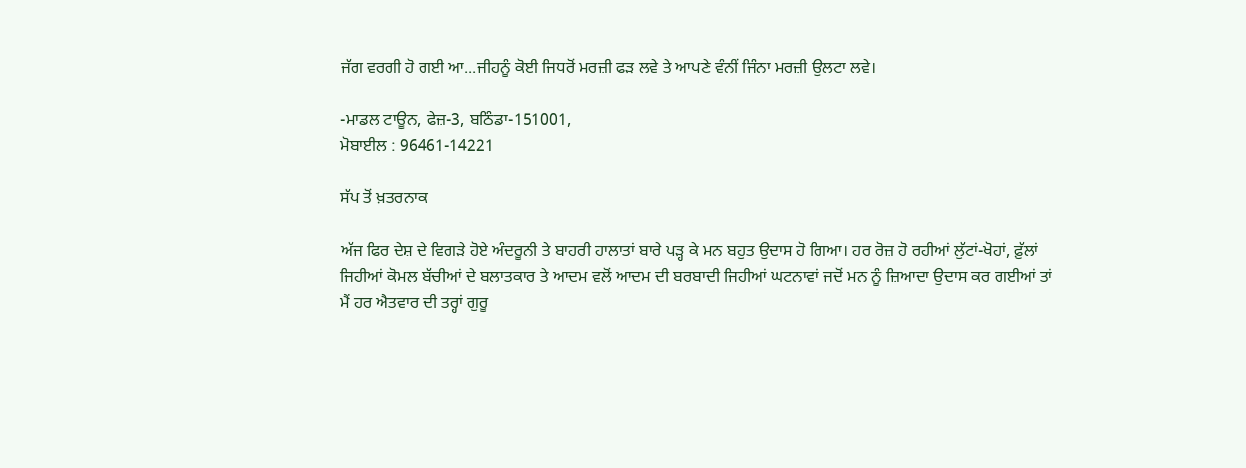ਜੱਗ ਵਰਗੀ ਹੋ ਗਈ ਆ...ਜੀਹਨੂੰ ਕੋਈ ਜਿਧਰੋਂ ਮਰਜ਼ੀ ਫੜ ਲਵੇ ਤੇ ਆਪਣੇ ਵੰਨੀਂ ਜਿੰਨਾ ਮਰਜ਼ੀ ਉਲਟਾ ਲਵੇ।

-ਮਾਡਲ ਟਾਊਨ, ਫੇਜ਼-3, ਬਠਿੰਡਾ-151001,
ਮੋਬਾਈਲ : 96461-14221

ਸੱਪ ਤੋਂ ਖ਼ਤਰਨਾਕ

ਅੱਜ ਫਿਰ ਦੇਸ਼ ਦੇ ਵਿਗੜੇ ਹੋਏ ਅੰਦਰੂਨੀ ਤੇ ਬਾਹਰੀ ਹਾਲਾਤਾਂ ਬਾਰੇ ਪੜ੍ਹ ਕੇ ਮਨ ਬਹੁਤ ਉਦਾਸ ਹੋ ਗਿਆ। ਹਰ ਰੋਜ਼ ਹੋ ਰਹੀਆਂ ਲੁੱਟਾਂ-ਖੋਹਾਂ, ਫ਼ੁੱਲਾਂ ਜਿਹੀਆਂ ਕੋਮਲ ਬੱਚੀਆਂ ਦੇ ਬਲਾਤਕਾਰ ਤੇ ਆਦਮ ਵਲੋਂ ਆਦਮ ਦੀ ਬਰਬਾਦੀ ਜਿਹੀਆਂ ਘਟਨਾਵਾਂ ਜਦੋਂ ਮਨ ਨੂੰ ਜ਼ਿਆਦਾ ਉਦਾਸ ਕਰ ਗਈਆਂ ਤਾਂ ਮੈਂ ਹਰ ਐਤਵਾਰ ਦੀ ਤਰ੍ਹਾਂ ਗੁਰੂ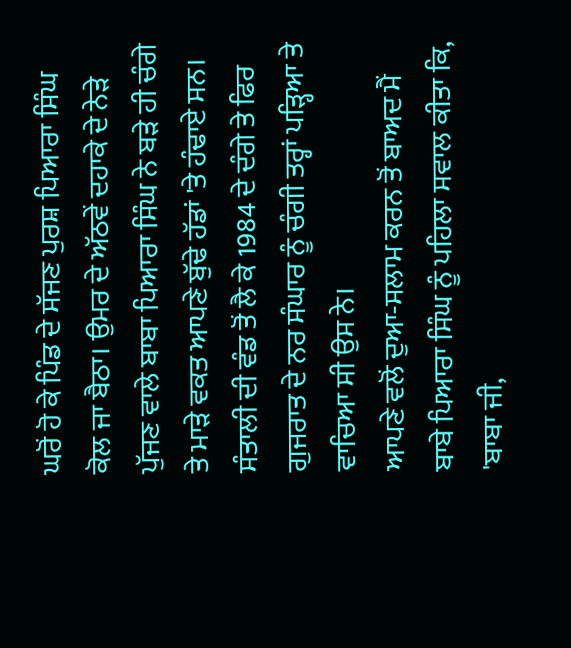ਘਰੋਂ ਹੋ ਕੇ ਪਿੰਡ ਦੇ ਸੱਜਣ ਪੁਰਸ਼ ਪਿਆਰਾ ਸਿੰਘ ਕੋਲ ਜਾ ਬੈਠਾ। ਉਮਰ ਦੇ ਅੱਠਵੇਂ ਦਹਾਕੇ ਦੇ ਨੇੜੇ ਪੁੱਜਣ ਵਾਲੇ ਬਾਬਾ ਪਿਆਰਾ ਸਿੰਘ ਨੇ ਬੜੇ ਹੀ ਚੰਗੇ ਤੇ ਮਾੜੇ ਵਕਤ ਆਪਣੇ ਬੁੱਢੇ ਹੱਡਾਂ 'ਤੇ ਹੰਢਾਏ ਸਨ। ਸੰਤਾਲੀ ਦੀ ਵੰਡ ਤੋਂ ਲੈ ਕੇ 1984 ਦੇ ਦੰਗੇ ਤੇ ਫਿਰ ਗੁਜਰਾਤ ਦੇ ਨਰ ਸੰਘਾਰ ਨੂੰ ਚੰਗੀ ਤਰ੍ਹਾਂ ਪੜ੍ਹਿਆ ਤੇ ਵਾਚਿਆ ਸੀ ਉਸ ਨੇ।
ਆਪਣੇ ਵਲੋਂ ਦੁਆ-ਸਲਾਮ ਕਰਨ ਤੋਂ ਬਾਅਦ ਮੈਂ ਬਾਬੇ ਪਿਆਰਾ ਸਿੰਘ ਨੂੰ ਪਹਿਲਾ ਸਵਾਲ ਕੀਤਾ ਕਿ, 'ਬਾਬਾ ਜੀ,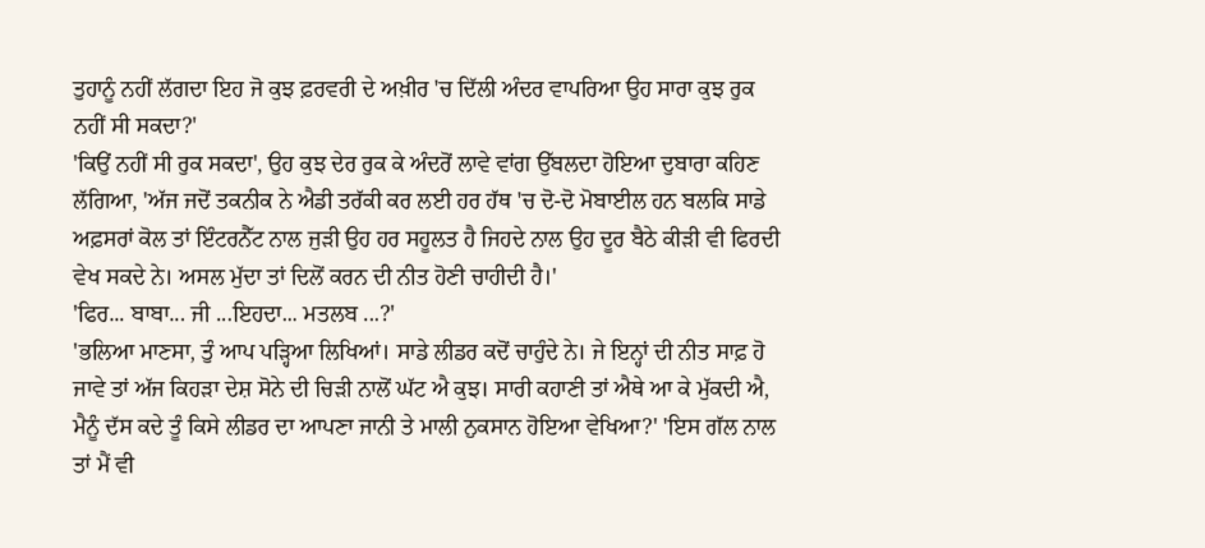ਤੁਹਾਨੂੰ ਨਹੀਂ ਲੱਗਦਾ ਇਹ ਜੋ ਕੁਝ ਫ਼ਰਵਰੀ ਦੇ ਅਖ਼ੀਰ 'ਚ ਦਿੱਲੀ ਅੰਦਰ ਵਾਪਰਿਆ ਉਹ ਸਾਰਾ ਕੁਝ ਰੁਕ ਨਹੀਂ ਸੀ ਸਕਦਾ?'
'ਕਿਉਂ ਨਹੀਂ ਸੀ ਰੁਕ ਸਕਦਾ', ਉਹ ਕੁਝ ਦੇਰ ਰੁਕ ਕੇ ਅੰਦਰੋਂ ਲਾਵੇ ਵਾਂਗ ਉੱਬਲਦਾ ਹੋਇਆ ਦੁਬਾਰਾ ਕਹਿਣ ਲੱਗਿਆ, 'ਅੱਜ ਜਦੋਂ ਤਕਨੀਕ ਨੇ ਐਡੀ ਤਰੱਕੀ ਕਰ ਲਈ ਹਰ ਹੱਥ 'ਚ ਦੋ-ਦੋ ਮੋਬਾਈਲ ਹਨ ਬਲਕਿ ਸਾਡੇ ਅਫ਼ਸਰਾਂ ਕੋਲ ਤਾਂ ਇੰਟਰਨੈੱਟ ਨਾਲ ਜੁੜੀ ਉਹ ਹਰ ਸਹੂਲਤ ਹੈ ਜਿਹਦੇ ਨਾਲ ਉਹ ਦੂਰ ਬੈਠੇ ਕੀੜੀ ਵੀ ਫਿਰਦੀ ਵੇਖ ਸਕਦੇ ਨੇ। ਅਸਲ ਮੁੱਦਾ ਤਾਂ ਦਿਲੋਂ ਕਰਨ ਦੀ ਨੀਤ ਹੋਣੀ ਚਾਹੀਦੀ ਹੈ।'
'ਫਿਰ... ਬਾਬਾ... ਜੀ ...ਇਹਦਾ... ਮਤਲਬ ...?'
'ਭਲਿਆ ਮਾਣਸਾ, ਤੁੰ ਆਪ ਪੜ੍ਹਿਆ ਲਿਖਿਆਂ। ਸਾਡੇ ਲੀਡਰ ਕਦੋਂ ਚਾਹੁੰਦੇ ਨੇ। ਜੇ ਇਨ੍ਹਾਂ ਦੀ ਨੀਤ ਸਾਫ਼ ਹੋ ਜਾਵੇ ਤਾਂ ਅੱਜ ਕਿਹੜਾ ਦੇਸ਼ ਸੋਨੇ ਦੀ ਚਿੜੀ ਨਾਲੋਂ ਘੱਟ ਐ ਕੁਝ। ਸਾਰੀ ਕਹਾਣੀ ਤਾਂ ਐਥੇ ਆ ਕੇ ਮੁੱਕਦੀ ਐ, ਮੈਨੂੰ ਦੱਸ ਕਦੇ ਤੂੰ ਕਿਸੇ ਲੀਡਰ ਦਾ ਆਪਣਾ ਜਾਨੀ ਤੇ ਮਾਲੀ ਨੁਕਸਾਨ ਹੋਇਆ ਵੇਖਿਆ?' 'ਇਸ ਗੱਲ ਨਾਲ ਤਾਂ ਮੈਂ ਵੀ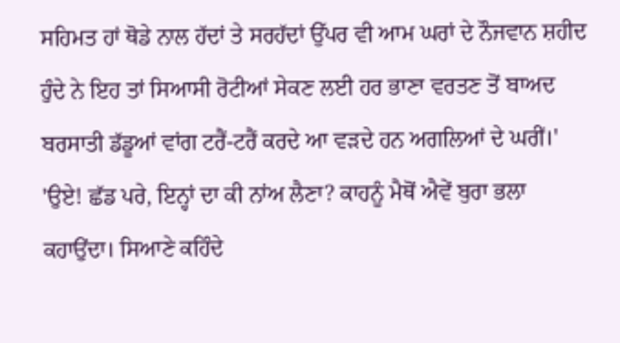ਸਹਿਮਤ ਹਾਂ ਥੋਡੇ ਨਾਲ ਹੱਦਾਂ ਤੇ ਸਰਹੱਦਾਂ ਉੱਪਰ ਵੀ ਆਮ ਘਰਾਂ ਦੇ ਨੌਜਵਾਨ ਸ਼ਹੀਦ ਹੁੰਦੇ ਨੇ ਇਹ ਤਾਂ ਸਿਆਸੀ ਰੋਟੀਆਂ ਸੇਕਣ ਲਈ ਹਰ ਭਾਣਾ ਵਰਤਣ ਤੋਂ ਬਾਅਦ ਬਰਸਾਤੀ ਡੱਡੂਆਂ ਵਾਂਗ ਟਰੈਂ-ਟਰੈਂ ਕਰਦੇ ਆ ਵੜਦੇ ਹਨ ਅਗਲਿਆਂ ਦੇ ਘਰੀਂ।'
'ਉਏ! ਛੱਡ ਪਰੇ, ਇਨ੍ਹਾਂ ਦਾ ਕੀ ਨਾਂਅ ਲੈਣਾ? ਕਾਹਨੂੰ ਮੈਥੋਂ ਐਵੇਂ ਬੁਰਾ ਭਲਾ ਕਹਾਉਂਦਾ। ਸਿਆਣੇ ਕਹਿੰਦੇ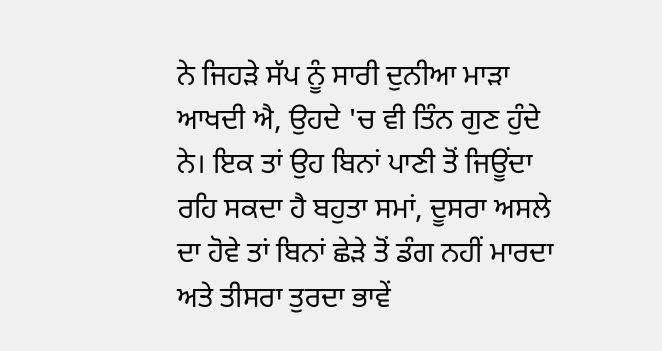ਨੇ ਜਿਹੜੇ ਸੱਪ ਨੂੰ ਸਾਰੀ ਦੁਨੀਆ ਮਾੜਾ ਆਖਦੀ ਐ, ਉਹਦੇ 'ਚ ਵੀ ਤਿੰਨ ਗੁਣ ਹੁੰਦੇ ਨੇ। ਇਕ ਤਾਂ ਉਹ ਬਿਨਾਂ ਪਾਣੀ ਤੋਂ ਜਿਊਂਦਾ ਰਹਿ ਸਕਦਾ ਹੈ ਬਹੁਤਾ ਸਮਾਂ, ਦੂਸਰਾ ਅਸਲੇ ਦਾ ਹੋਵੇ ਤਾਂ ਬਿਨਾਂ ਛੇੜੇ ਤੋਂ ਡੰਗ ਨਹੀਂ ਮਾਰਦਾ ਅਤੇ ਤੀਸਰਾ ਤੁਰਦਾ ਭਾਵੇਂ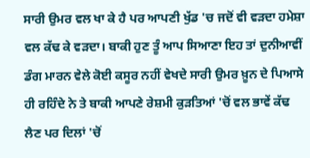ਸਾਰੀ ਉਮਰ ਵਲ ਖਾ ਕੇ ਹੈ ਪਰ ਆਪਣੀ ਖੁੱਡ 'ਚ ਜਦੋਂ ਵੀ ਵੜਦਾ ਹਮੇਸ਼ਾ ਵਲ ਕੱਢ ਕੇ ਵੜਦਾ। ਬਾਕੀ ਹੁਣ ਤੂੰ ਆਪ ਸਿਆਣਾ ਇਹ ਤਾਂ ਦੁਨੀਆਵੀਂ ਡੰਗ ਮਾਰਨ ਵੇਲੇ ਕੋਈ ਕਸੂਰ ਨਹੀਂ ਵੇਖਦੇ ਸਾਰੀ ਉਮਰ ਖ਼ੂਨ ਦੇ ਪਿਆਸੇ ਹੀ ਰਹਿੰਦੇ ਨੇ ਤੇ ਬਾਕੀ ਆਪਣੇ ਰੇਸ਼ਮੀ ਕੁੜਤਿਆਂ 'ਚੋਂ ਵਲ ਭਾਵੇਂ ਕੱਢ ਲੈਣ ਪਰ ਦਿਲਾਂ 'ਚੋਂ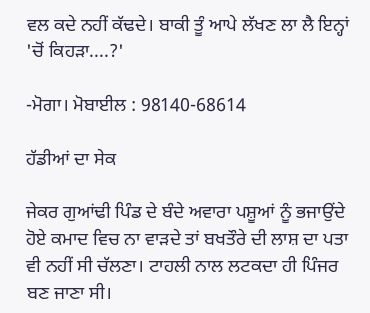ਵਲ ਕਦੇ ਨਹੀਂ ਕੱਢਦੇ। ਬਾਕੀ ਤੂੰ ਆਪੇ ਲੱਖਣ ਲਾ ਲੈ ਇਨ੍ਹਾਂ 'ਚੋਂ ਕਿਹੜਾ....?'

-ਮੋਗਾ। ਮੋਬਾਈਲ : 98140-68614

ਹੱਡੀਆਂ ਦਾ ਸੇਕ

ਜੇਕਰ ਗੁਆਂਢੀ ਪਿੰਡ ਦੇ ਬੰਦੇ ਅਵਾਰਾ ਪਸ਼ੂਆਂ ਨੂੰ ਭਜਾਉਂਦੇ ਹੋਏ ਕਮਾਦ ਵਿਚ ਨਾ ਵਾੜਦੇ ਤਾਂ ਬਖਤੌਰੇ ਦੀ ਲਾਸ਼ ਦਾ ਪਤਾ ਵੀ ਨਹੀਂ ਸੀ ਚੱਲਣਾ। ਟਾਹਲੀ ਨਾਲ ਲਟਕਦਾ ਹੀ ਪਿੰਜਰ ਬਣ ਜਾਣਾ ਸੀ।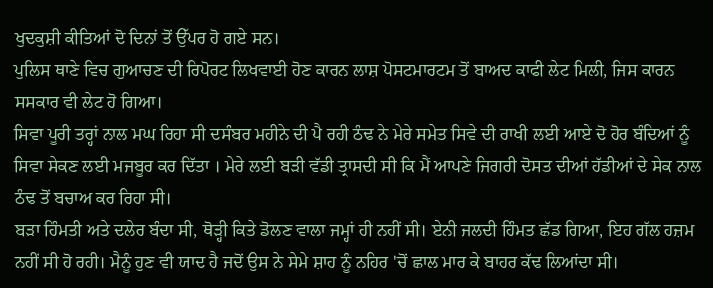ਖੁਦਕੁਸ਼ੀ ਕੀਤਿਆਂ ਦੋ ਦਿਨਾਂ ਤੋਂ ਉੱਪਰ ਹੋ ਗਏ ਸਨ।
ਪੁਲਿਸ ਥਾਣੇ ਵਿਚ ਗੁਆਚਣ ਦੀ ਰਿਪੋਰਟ ਲਿਖਵਾਈ ਹੋਣ ਕਾਰਨ ਲਾਸ਼ ਪੋਸਟਮਾਰਟਮ ਤੋਂ ਬਾਅਦ ਕਾਫੀ ਲੇਟ ਮਿਲੀ, ਜਿਸ ਕਾਰਨ ਸਸਕਾਰ ਵੀ ਲੇਟ ਹੋ ਗਿਆ।
ਸਿਵਾ ਪੂਰੀ ਤਰ੍ਹਾਂ ਨਾਲ ਮਘ ਰਿਹਾ ਸੀ ਦਸੰਬਰ ਮਹੀਨੇ ਦੀ ਪੈ ਰਹੀ ਠੰਢ ਨੇ ਮੇਰੇ ਸਮੇਤ ਸਿਵੇ ਦੀ ਰਾਖੀ ਲਈ ਆਏ ਦੋ ਹੋਰ ਬੰਦਿਆਂ ਨੂੰ ਸਿਵਾ ਸੇਕਣ ਲਈ ਮਜਬੂਰ ਕਰ ਦਿੱਤਾ । ਮੇਰੇ ਲਈ ਬੜੀ ਵੱਡੀ ਤ੍ਰਾਸਦੀ ਸੀ ਕਿ ਮੈਂ ਆਪਣੇ ਜਿਗਰੀ ਦੋਸਤ ਦੀਆਂ ਹੱਡੀਆਂ ਦੇ ਸੇਕ ਨਾਲ ਠੰਢ ਤੋਂ ਬਚਾਅ ਕਰ ਰਿਹਾ ਸੀ।
ਬੜਾ ਹਿੰਮਤੀ ਅਤੇ ਦਲੇਰ ਬੰਦਾ ਸੀ, ਥੋੜ੍ਹੀ ਕਿਤੇ ਡੋਲਣ ਵਾਲਾ ਜਮ੍ਹਾਂ ਹੀ ਨਹੀਂ ਸੀ। ਏਨੀ ਜਲਦੀ ਹਿੰਮਤ ਛੱਡ ਗਿਆ, ਇਹ ਗੱਲ ਹਜ਼ਮ ਨਹੀਂ ਸੀ ਹੋ ਰਹੀ। ਮੈਨੂੰ ਹੁਣ ਵੀ ਯਾਦ ਹੈ ਜਦੋਂ ਉਸ ਨੇ ਸੇਮੇ ਸ਼ਾਹ ਨੂੰ ਨਹਿਰ 'ਚੋਂ ਛਾਲ ਮਾਰ ਕੇ ਬਾਹਰ ਕੱਢ ਲਿਆਂਦਾ ਸੀ।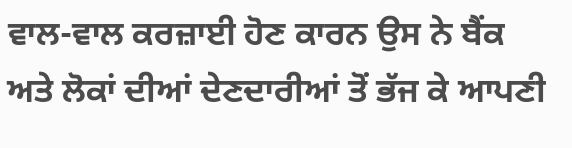ਵਾਲ-ਵਾਲ ਕਰਜ਼ਾਈ ਹੋਣ ਕਾਰਨ ਉਸ ਨੇ ਬੈਂਕ ਅਤੇ ਲੋਕਾਂ ਦੀਆਂ ਦੇਣਦਾਰੀਆਂ ਤੋਂ ਭੱਜ ਕੇ ਆਪਣੀ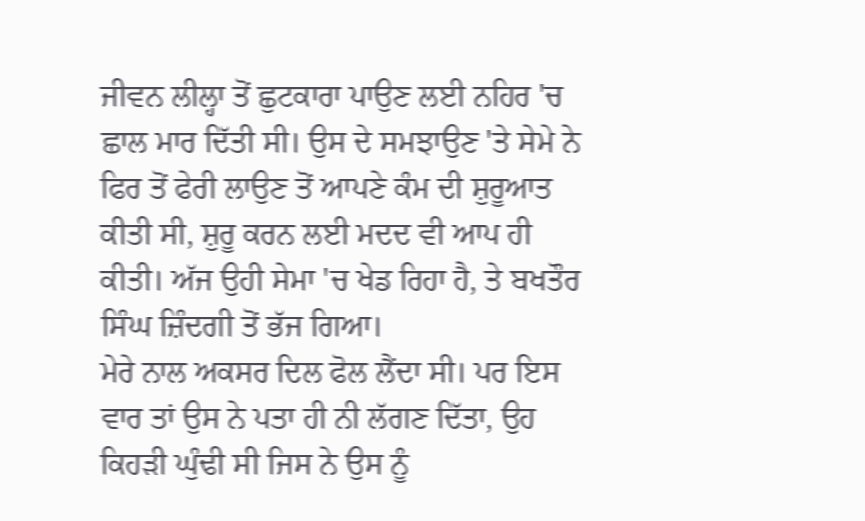ਜੀਵਨ ਲੀਲ੍ਹਾ ਤੋਂ ਛੁਟਕਾਰਾ ਪਾਉਣ ਲਈ ਨਹਿਰ 'ਚ ਛਾਲ ਮਾਰ ਦਿੱਤੀ ਸੀ। ਉਸ ਦੇ ਸਮਝਾਉਣ 'ਤੇ ਸੇਮੇ ਨੇ ਫਿਰ ਤੋਂ ਫੇਰੀ ਲਾਉਣ ਤੋਂ ਆਪਣੇ ਕੰਮ ਦੀ ਸ਼ੁਰੂਆਤ ਕੀਤੀ ਸੀ, ਸ਼ੁਰੂ ਕਰਨ ਲਈ ਮਦਦ ਵੀ ਆਪ ਹੀ ਕੀਤੀ। ਅੱਜ ਉਹੀ ਸੇਮਾ 'ਚ ਖੇਡ ਰਿਹਾ ਹੈ, ਤੇ ਬਖਤੌਰ ਸਿੰਘ ਜ਼ਿੰਦਗੀ ਤੋਂ ਭੱਜ ਗਿਆ।
ਮੇਰੇ ਨਾਲ ਅਕਸਰ ਦਿਲ ਫੋਲ ਲੈਂਦਾ ਸੀ। ਪਰ ਇਸ ਵਾਰ ਤਾਂ ਉਸ ਨੇ ਪਤਾ ਹੀ ਨੀ ਲੱਗਣ ਦਿੱਤਾ, ਉਹ ਕਿਹੜੀ ਘੁੰਢੀ ਸੀ ਜਿਸ ਨੇ ਉਸ ਨੂੰ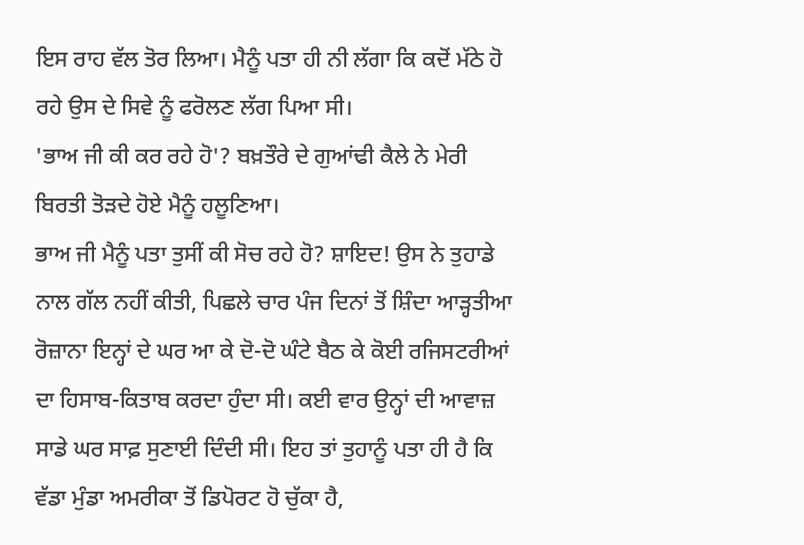ਇਸ ਰਾਹ ਵੱਲ ਤੋਰ ਲਿਆ। ਮੈਨੂੰ ਪਤਾ ਹੀ ਨੀ ਲੱਗਾ ਕਿ ਕਦੋਂ ਮੱਠੇ ਹੋ ਰਹੇ ਉਸ ਦੇ ਸਿਵੇ ਨੂੰ ਫਰੋਲਣ ਲੱਗ ਪਿਆ ਸੀ।
'ਭਾਅ ਜੀ ਕੀ ਕਰ ਰਹੇ ਹੋ'? ਬਖ਼ਤੌਰੇ ਦੇ ਗੁਆਂਢੀ ਕੈਲੇ ਨੇ ਮੇਰੀ ਬਿਰਤੀ ਤੋੜਦੇ ਹੋਏ ਮੈਨੂੰ ਹਲੂਣਿਆ।
ਭਾਅ ਜੀ ਮੈਨੂੰ ਪਤਾ ਤੁਸੀਂ ਕੀ ਸੋਚ ਰਹੇ ਹੋ? ਸ਼ਾਇਦ! ਉਸ ਨੇ ਤੁਹਾਡੇ ਨਾਲ ਗੱਲ ਨਹੀਂ ਕੀਤੀ, ਪਿਛਲੇ ਚਾਰ ਪੰਜ ਦਿਨਾਂ ਤੋਂ ਸ਼ਿੰਦਾ ਆੜ੍ਹਤੀਆ ਰੋਜ਼ਾਨਾ ਇਨ੍ਹਾਂ ਦੇ ਘਰ ਆ ਕੇ ਦੋ-ਦੋ ਘੰਟੇ ਬੈਠ ਕੇ ਕੋਈ ਰਜਿਸਟਰੀਆਂ ਦਾ ਹਿਸਾਬ-ਕਿਤਾਬ ਕਰਦਾ ਹੁੰਦਾ ਸੀ। ਕਈ ਵਾਰ ਉਨ੍ਹਾਂ ਦੀ ਆਵਾਜ਼ ਸਾਡੇ ਘਰ ਸਾਫ਼ ਸੁਣਾਈ ਦਿੰਦੀ ਸੀ। ਇਹ ਤਾਂ ਤੁਹਾਨੂੰ ਪਤਾ ਹੀ ਹੈ ਕਿ ਵੱਡਾ ਮੁੰਡਾ ਅਮਰੀਕਾ ਤੋਂ ਡਿਪੋਰਟ ਹੋ ਚੁੱਕਾ ਹੈ,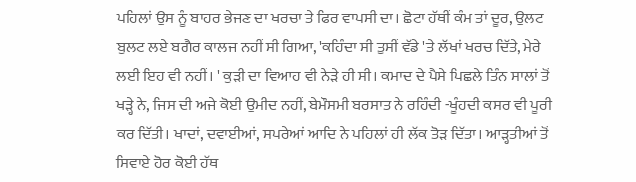ਪਹਿਲਾਂ ਉਸ ਨੂੰ ਬਾਹਰ ਭੇਜਣ ਦਾ ਖਰਚਾ ਤੇ ਫਿਰ ਵਾਪਸੀ ਦਾ। ਛੋਟਾ ਹੱਥੀਂ ਕੰਮ ਤਾਂ ਦੂਰ, ਉਲਟ ਬੁਲਟ ਲਏ ਬਗੈਰ ਕਾਲਜ ਨਹੀਂ ਸੀ ਗਿਆ, 'ਕਹਿੰਦਾ ਸੀ ਤੁਸੀਂ ਵੱਡੇ 'ਤੇ ਲੱਖਾਂ ਖਰਚ ਦਿੱਤੇ, ਮੇਰੇ ਲਈ ਇਹ ਵੀ ਨਹੀਂ। ' ਕੁੜੀ ਦਾ ਵਿਆਹ ਵੀ ਨੇੜੇ ਹੀ ਸੀ। ਕਮਾਦ ਦੇ ਪੈਸੇ ਪਿਛਲੇ ਤਿੰਨ ਸਾਲਾਂ ਤੋਂ ਖੜ੍ਹੇ ਨੇ, ਜਿਸ ਦੀ ਅਜੇ ਕੋਈ ਉਮੀਦ ਨਹੀਂ, ਬੇਮੌਸਮੀ ਬਰਸਾਤ ਨੇ ਰਹਿੰਦੀ -ਖੂੰਹਦੀ ਕਸਰ ਵੀ ਪੂਰੀ ਕਰ ਦਿੱਤੀ। ਖਾਦਾਂ, ਦਵਾਈਆਂ, ਸਪਰੇਆਂ ਆਦਿ ਨੇ ਪਹਿਲਾਂ ਹੀ ਲੱਕ ਤੋੜ ਦਿੱਤਾ। ਆੜ੍ਹਤੀਆਂ ਤੋਂ ਸਿਵਾਏ ਹੋਰ ਕੋਈ ਹੱਥ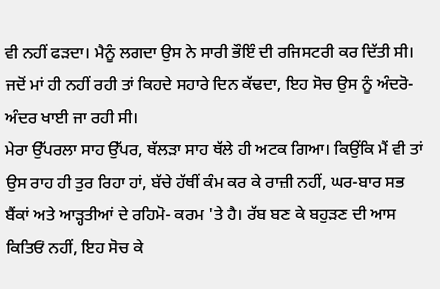ਵੀ ਨਹੀਂ ਫੜਦਾ। ਮੈਨੂੰ ਲਗਦਾ ਉਸ ਨੇ ਸਾਰੀ ਭੌਇੰ ਦੀ ਰਜਿਸਟਰੀ ਕਰ ਦਿੱਤੀ ਸੀ। ਜਦੋਂ ਮਾਂ ਹੀ ਨਹੀਂ ਰਹੀ ਤਾਂ ਕਿਹਦੇ ਸਹਾਰੇ ਦਿਨ ਕੱਢਦਾ, ਇਹ ਸੋਚ ਉਸ ਨੂੰ ਅੰਦਰੋ-ਅੰਦਰ ਖਾਈ ਜਾ ਰਹੀ ਸੀ।
ਮੇਰਾ ਉੱਪਰਲਾ ਸਾਹ ਉੱਪਰ, ਥੱਲੜਾ ਸਾਹ ਥੱਲੇ ਹੀ ਅਟਕ ਗਿਆ। ਕਿਉਂਕਿ ਮੈਂ ਵੀ ਤਾਂ ਉਸ ਰਾਹ ਹੀ ਤੁਰ ਰਿਹਾ ਹਾਂ, ਬੱਚੇ ਹੱਥੀਂ ਕੰਮ ਕਰ ਕੇ ਰਾਜ਼ੀ ਨਹੀਂ, ਘਰ-ਬਾਰ ਸਭ ਬੈਂਕਾਂ ਅਤੇ ਆੜ੍ਹਤੀਆਂ ਦੇ ਰਹਿਮੋ- ਕਰਮ 'ਤੇ ਹੈ। ਰੱਬ ਬਣ ਕੇ ਬਹੁੜਣ ਦੀ ਆਸ ਕਿਤਿਓਂ ਨਹੀਂ, ਇਹ ਸੋਚ ਕੇ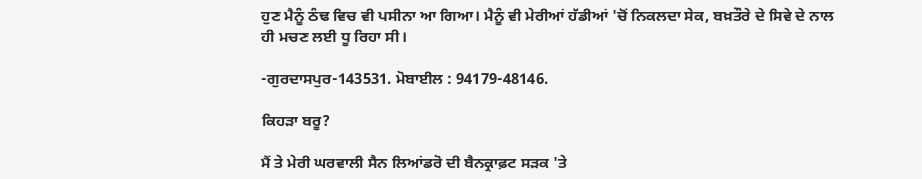ਹੁਣ ਮੈਨੂੰ ਠੰਢ ਵਿਚ ਵੀ ਪਸੀਨਾ ਆ ਗਿਆ। ਮੈਨੂੰ ਵੀ ਮੇਰੀਆਂ ਹੱਡੀਆਂ 'ਚੋਂ ਨਿਕਲਦਾ ਸੇਕ, ਬਖ਼ਤੌਰੇ ਦੇ ਸਿਵੇ ਦੇ ਨਾਲ ਹੀ ਮਚਣ ਲਈ ਧੂ ਰਿਹਾ ਸੀ।

-ਗੁਰਦਾਸਪੁਰ-143531. ਮੋਬਾਈਲ : 94179-48146.

ਕਿਹੜਾ ਬਰੂ?

ਮੈਂ ਤੇ ਮੇਰੀ ਘਰਵਾਲੀ ਸੈਨ ਲਿਆਂਡਰੋ ਦੀ ਬੈਨਕ੍ਰਾਫ਼ਟ ਸੜਕ 'ਤੇ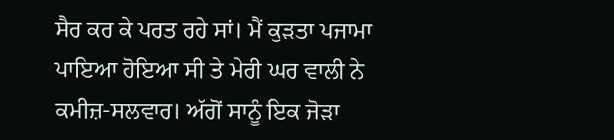ਸੈਰ ਕਰ ਕੇ ਪਰਤ ਰਹੇ ਸਾਂ। ਮੈਂ ਕੁੜਤਾ ਪਜਾਮਾ ਪਾਇਆ ਹੋਇਆ ਸੀ ਤੇ ਮੇਰੀ ਘਰ ਵਾਲੀ ਨੇ ਕਮੀਜ਼-ਸਲਵਾਰ। ਅੱਗੋਂ ਸਾਨੂੰ ਇਕ ਜੋੜਾ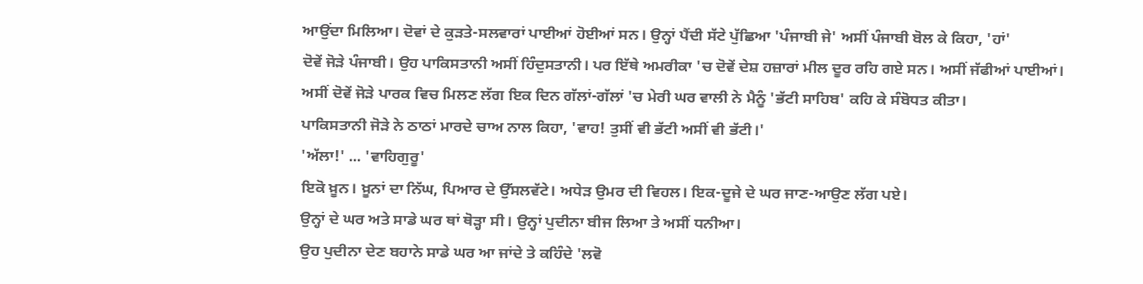ਆਉਂਦਾ ਮਿਲਿਆ। ਦੋਵਾਂ ਦੇ ਕੁੜਤੇ-ਸਲਵਾਰਾਂ ਪਾਈਆਂ ਹੋਈਆਂ ਸਨ। ਉਨ੍ਹਾਂ ਪੈਂਦੀ ਸੱਟੇ ਪੁੱਛਿਆ 'ਪੰਜਾਬੀ ਜੇ' ਅਸੀਂ ਪੰਜਾਬੀ ਬੋਲ ਕੇ ਕਿਹਾ, 'ਹਾਂ'
ਦੋਵੇਂ ਜੋੜੇ ਪੰਜਾਬੀ। ਉਹ ਪਾਕਿਸਤਾਨੀ ਅਸੀਂ ਹਿੰਦੁਸਤਾਨੀ। ਪਰ ਇੱਥੇ ਅਮਰੀਕਾ 'ਚ ਦੋਵੇਂ ਦੇਸ਼ ਹਜ਼ਾਰਾਂ ਮੀਲ ਦੂਰ ਰਹਿ ਗਏ ਸਨ। ਅਸੀਂ ਜੱਫੀਆਂ ਪਾਈਆਂ।
ਅਸੀਂ ਦੋਵੇਂ ਜੋੜੇ ਪਾਰਕ ਵਿਚ ਮਿਲਣ ਲੱਗ ਇਕ ਦਿਨ ਗੱਲਾਂ-ਗੱਲਾਂ 'ਚ ਮੇਰੀ ਘਰ ਵਾਲੀ ਨੇ ਮੈਨੂੰ 'ਭੱਟੀ ਸਾਹਿਬ' ਕਹਿ ਕੇ ਸੰਬੋਧਤ ਕੀਤਾ।
ਪਾਕਿਸਤਾਨੀ ਜੋੜੇ ਨੇ ਠਾਠਾਂ ਮਾਰਦੇ ਚਾਅ ਨਾਲ ਕਿਹਾ, 'ਵਾਹ! ਤੁਸੀਂ ਵੀ ਭੱਟੀ ਅਸੀਂ ਵੀ ਭੱਟੀ।'
'ਅੱਲਾ!' ... 'ਵਾਹਿਗੁਰੂ'
ਇਕੋ ਖ਼ੂਨ। ਖ਼ੂਨਾਂ ਦਾ ਨਿੱਘ, ਪਿਆਰ ਦੇ ਉੱਸਲਵੱਟੇ। ਅਧੇੜ ਉਮਰ ਦੀ ਵਿਹਲ। ਇਕ-ਦੂਜੇ ਦੇ ਘਰ ਜਾਣ-ਆਉਣ ਲੱਗ ਪਏ।
ਉਨ੍ਹਾਂ ਦੇ ਘਰ ਅਤੇ ਸਾਡੇ ਘਰ ਥਾਂ ਥੋੜ੍ਹਾ ਸੀ। ਉਨ੍ਹਾਂ ਪੁਦੀਨਾ ਬੀਜ ਲਿਆ ਤੇ ਅਸੀਂ ਧਨੀਆ।
ਉਹ ਪੁਦੀਨਾ ਦੇਣ ਬਹਾਨੇ ਸਾਡੇ ਘਰ ਆ ਜਾਂਦੇ ਤੇ ਕਹਿੰਦੇ 'ਲਵੋ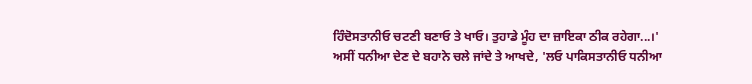ਹਿੰਦੋਸਤਾਨੀਓ ਚਟਣੀ ਬਣਾਓ ਤੇ ਖਾਓ। ਤੁਹਾਡੇ ਮੂੰਹ ਦਾ ਜ਼ਾਇਕਾ ਠੀਕ ਰਹੇਗਾ...।'
ਅਸੀਂ ਧਨੀਆ ਦੇਣ ਦੇ ਬਹਾਨੇ ਚਲੇ ਜਾਂਦੇ ਤੇ ਆਖਦੇ, 'ਲਓ ਪਾਕਿਸਤਾਨੀਓ ਧਨੀਆ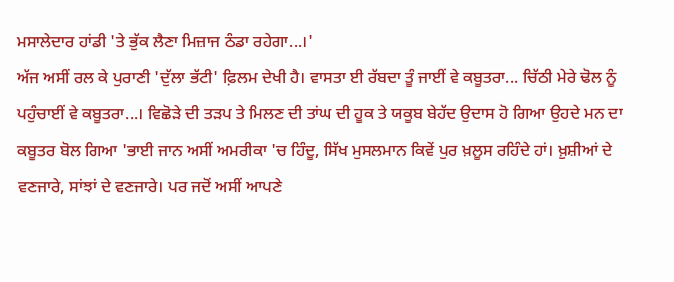ਮਸਾਲੇਦਾਰ ਹਾਂਡੀ 'ਤੇ ਭੁੱਕ ਲੈਣਾ ਮਿਜ਼ਾਜ ਠੰਡਾ ਰਹੇਗਾ...।'
ਅੱਜ ਅਸੀਂ ਰਲ ਕੇ ਪੁਰਾਣੀ 'ਦੁੱਲਾ ਭੱਟੀ' ਫ਼ਿਲਮ ਦੇਖੀ ਹੈ। ਵਾਸਤਾ ਈ ਰੱਬਦਾ ਤੂੰ ਜਾਈਂ ਵੇ ਕਬੂਤਰਾ... ਚਿੱਠੀ ਮੇਰੇ ਢੋਲ ਨੂੰ ਪਹੁੰਚਾਈਂ ਵੇ ਕਬੂਤਰਾ...। ਵਿਛੋੜੇ ਦੀ ਤੜਪ ਤੇ ਮਿਲਣ ਦੀ ਤਾਂਘ ਦੀ ਹੂਕ ਤੇ ਯਕੂਬ ਬੇਹੱਦ ਉਦਾਸ ਹੋ ਗਿਆ ਉਹਦੇ ਮਨ ਦਾ ਕਬੂਤਰ ਬੋਲ ਗਿਆ 'ਭਾਈ ਜਾਨ ਅਸੀਂ ਅਮਰੀਕਾ 'ਚ ਹਿੰਦੂ, ਸਿੱਖ ਮੁਸਲਮਾਨ ਕਿਵੇਂ ਪੁਰ ਖ਼ਲੂਸ ਰਹਿੰਦੇ ਹਾਂ। ਖ਼ੁਸ਼ੀਆਂ ਦੇ ਵਣਜਾਰੇ, ਸਾਂਝਾਂ ਦੇ ਵਣਜਾਰੇ। ਪਰ ਜਦੋਂ ਅਸੀਂ ਆਪਣੇ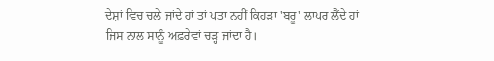ਦੇਸ਼ਾਂ ਵਿਚ ਚਲੇ ਜਾਂਦੇ ਹਾਂ ਤਾਂ ਪਤਾ ਨਹੀਂ ਕਿਹੜਾ 'ਬਰੂ' ਲਾਪਰ ਲੈਂਦੇ ਹਾਂ ਜਿਸ ਨਾਲ ਸਾਨੂੰ ਅਫ਼ਰੇਵਾਂ ਚੜ੍ਹ ਜਾਂਦਾ ਹੈ।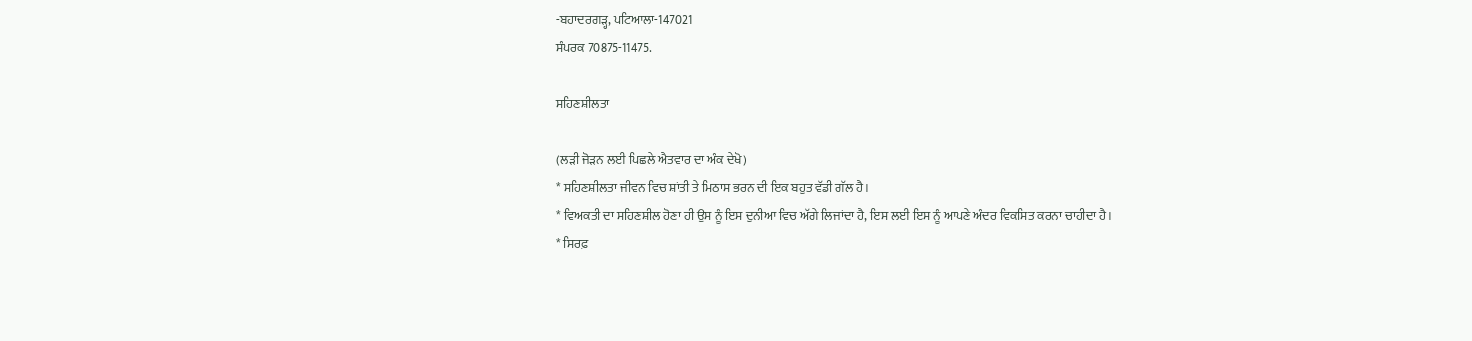-ਬਹਾਦਰਗੜ੍ਹ, ਪਟਿਆਲਾ-147021
ਸੰਪਰਕ 70875-11475.

ਸਹਿਣਸ਼ੀਲਤਾ

(ਲੜੀ ਜੋੜਨ ਲਈ ਪਿਛਲੇ ਐਤਵਾਰ ਦਾ ਅੰਕ ਦੇਖੋ)
* ਸਹਿਣਸ਼ੀਲਤਾ ਜੀਵਨ ਵਿਚ ਸ਼ਾਂਤੀ ਤੇ ਮਿਠਾਸ ਭਰਨ ਦੀ ਇਕ ਬਹੁਤ ਵੱਡੀ ਗੱਲ ਹੈ।
* ਵਿਅਕਤੀ ਦਾ ਸਹਿਣਸ਼ੀਲ ਹੋਣਾ ਹੀ ਉਸ ਨੂੰ ਇਸ ਦੁਨੀਆ ਵਿਚ ਅੱਗੇ ਲਿਜਾਂਦਾ ਹੈ, ਇਸ ਲਈ ਇਸ ਨੂੰ ਆਪਣੇ ਅੰਦਰ ਵਿਕਸਿਤ ਕਰਨਾ ਚਾਹੀਦਾ ਹੈ।
* ਸਿਰਫ਼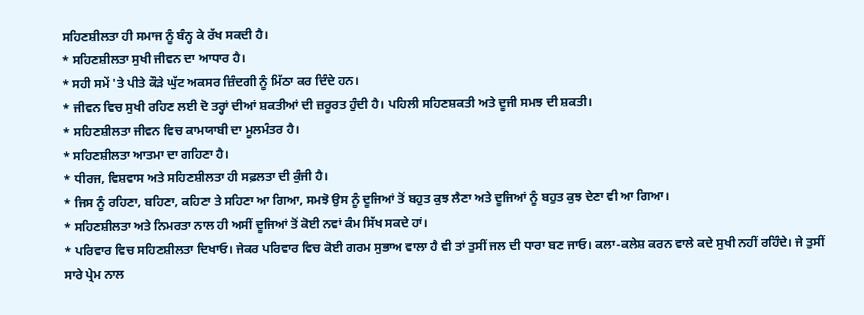ਸਹਿਣਸ਼ੀਲਤਾ ਹੀ ਸਮਾਜ ਨੂੰ ਬੰਨ੍ਹ ਕੇ ਰੱਖ ਸਕਦੀ ਹੈ।
* ਸਹਿਣਸ਼ੀਲਤਾ ਸੁਖੀ ਜੀਵਨ ਦਾ ਆਧਾਰ ਹੈ।
* ਸਹੀ ਸਮੇਂ 'ਤੇ ਪੀਤੇ ਕੌੜੇ ਘੁੱਟ ਅਕਸਰ ਜ਼ਿੰਦਗੀ ਨੂੰ ਮਿੱਠਾ ਕਰ ਦਿੰਦੇ ਹਨ।
* ਜੀਵਨ ਵਿਚ ਸੁਖੀ ਰਹਿਣ ਲਈ ਦੋ ਤਰ੍ਹਾਂ ਦੀਆਂ ਸ਼ਕਤੀਆਂ ਦੀ ਜ਼ਰੂਰਤ ਹੁੰਦੀ ਹੈ। ਪਹਿਲੀ ਸਹਿਣਸ਼ਕਤੀ ਅਤੇ ਦੂਜੀ ਸਮਝ ਦੀ ਸ਼ਕਤੀ।
* ਸਹਿਣਸ਼ੀਲਤਾ ਜੀਵਨ ਵਿਚ ਕਾਮਯਾਬੀ ਦਾ ਮੂਲਮੰਤਰ ਹੈ।
* ਸਹਿਣਸ਼ੀਲਤਾ ਆਤਮਾ ਦਾ ਗਹਿਣਾ ਹੈ।
* ਧੀਰਜ, ਵਿਸ਼ਵਾਸ ਅਤੇ ਸਹਿਣਸ਼ੀਲਤਾ ਹੀ ਸਫ਼ਲਤਾ ਦੀ ਕੁੰਜੀ ਹੈ।
* ਜਿਸ ਨੂੰ ਰਹਿਣਾ, ਬਹਿਣਾ, ਕਹਿਣਾ ਤੇ ਸਹਿਣਾ ਆ ਗਿਆ, ਸਮਝੋ ਉਸ ਨੂੰ ਦੂਜਿਆਂ ਤੋਂ ਬਹੁਤ ਕੁਝ ਲੈਣਾ ਅਤੇ ਦੂਜਿਆਂ ਨੂੰ ਬਹੁਤ ਕੁਝ ਦੇਣਾ ਵੀ ਆ ਗਿਆ।
* ਸਹਿਣਸ਼ੀਲਤਾ ਅਤੇ ਨਿਮਰਤਾ ਨਾਲ ਹੀ ਅਸੀਂ ਦੂਜਿਆਂ ਤੋਂ ਕੋਈ ਨਵਾਂ ਕੰਮ ਸਿੱਖ ਸਕਦੇ ਹਾਂ।
* ਪਰਿਵਾਰ ਵਿਚ ਸਹਿਣਸ਼ੀਲਤਾ ਦਿਖਾਓ। ਜੇਕਰ ਪਰਿਵਾਰ ਵਿਚ ਕੋਈ ਗਰਮ ਸੁਭਾਅ ਵਾਲਾ ਹੈ ਵੀ ਤਾਂ ਤੁਸੀਂ ਜਲ ਦੀ ਧਾਰਾ ਬਣ ਜਾਓ। ਕਲਾ-ਕਲੇਸ਼ ਕਰਨ ਵਾਲੇ ਕਦੇ ਸੁਖੀ ਨਹੀਂ ਰਹਿੰਦੇ। ਜੇ ਤੁਸੀਂ ਸਾਰੇ ਪ੍ਰੇਮ ਨਾਲ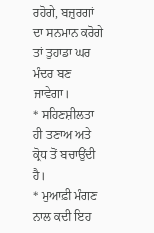ਰਹੋਗੇ, ਬਜ਼ੁਰਗਾਂ ਦਾ ਸਨਮਾਨ ਕਰੋਗੇ ਤਾਂ ਤੁਹਾਡਾ ਘਰ ਮੰਦਰ ਬਣ ਜਾਵੇਗਾ।
* ਸਹਿਣਸ਼ੀਲਤਾ ਹੀ ਤਣਾਅ ਅਤੇ ਕ੍ਰੋਧ ਤੋਂ ਬਚਾਉਂਦੀ ਹੈ।
* ਮੁਆਫ਼ੀ ਮੰਗਣ ਨਾਲ ਕਦੀ ਇਹ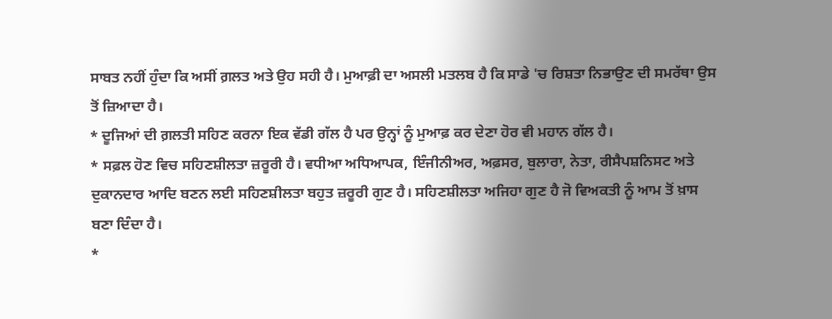ਸਾਬਤ ਨਹੀਂ ਹੁੰਦਾ ਕਿ ਅਸੀਂ ਗ਼ਲਤ ਅਤੇ ਉਹ ਸਹੀ ਹੈ। ਮੁਆਫ਼ੀ ਦਾ ਅਸਲੀ ਮਤਲਬ ਹੈ ਕਿ ਸਾਡੇ 'ਚ ਰਿਸ਼ਤਾ ਨਿਭਾਉਣ ਦੀ ਸਮਰੱਥਾ ਉਸ ਤੋਂ ਜ਼ਿਆਦਾ ਹੈ।
* ਦੂਜਿਆਂ ਦੀ ਗ਼ਲਤੀ ਸਹਿਣ ਕਰਨਾ ਇਕ ਵੱਡੀ ਗੱਲ ਹੈ ਪਰ ਉਨ੍ਹਾਂ ਨੂੰ ਮੁਆਫ਼ ਕਰ ਦੇਣਾ ਹੋਰ ਵੀ ਮਹਾਨ ਗੱਲ ਹੈ।
* ਸਫ਼ਲ ਹੋਣ ਵਿਚ ਸਹਿਣਸ਼ੀਲਤਾ ਜ਼ਰੂਰੀ ਹੈ। ਵਧੀਆ ਅਧਿਆਪਕ, ਇੰਜੀਨੀਅਰ, ਅਫ਼ਸਰ, ਬੁਲਾਰਾ, ਨੇਤਾ, ਰੀਸੈਪਸ਼ਨਿਸਟ ਅਤੇ ਦੁਕਾਨਦਾਰ ਆਦਿ ਬਣਨ ਲਈ ਸਹਿਣਸ਼ੀਲਤਾ ਬਹੁਤ ਜ਼ਰੂਰੀ ਗੁਣ ਹੈ। ਸਹਿਣਸ਼ੀਲਤਾ ਅਜਿਹਾ ਗੁਣ ਹੈ ਜੋ ਵਿਅਕਤੀ ਨੂੰ ਆਮ ਤੋਂ ਖ਼ਾਸ ਬਣਾ ਦਿੰਦਾ ਹੈ।
*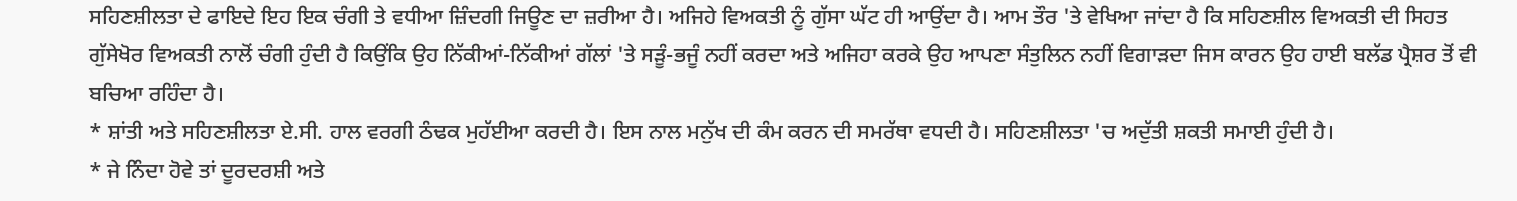ਸਹਿਣਸ਼ੀਲਤਾ ਦੇ ਫਾਇਦੇ ਇਹ ਇਕ ਚੰਗੀ ਤੇ ਵਧੀਆ ਜ਼ਿੰਦਗੀ ਜਿਊਣ ਦਾ ਜ਼ਰੀਆ ਹੈ। ਅਜਿਹੇ ਵਿਅਕਤੀ ਨੂੰ ਗੁੱਸਾ ਘੱਟ ਹੀ ਆਉਂਦਾ ਹੈ। ਆਮ ਤੌਰ 'ਤੇ ਵੇਖਿਆ ਜਾਂਦਾ ਹੈ ਕਿ ਸਹਿਣਸ਼ੀਲ ਵਿਅਕਤੀ ਦੀ ਸਿਹਤ ਗੁੱਸੇਖੋਰ ਵਿਅਕਤੀ ਨਾਲੋਂ ਚੰਗੀ ਹੁੰਦੀ ਹੈ ਕਿਉਂਕਿ ਉਹ ਨਿੱਕੀਆਂ-ਨਿੱਕੀਆਂ ਗੱਲਾਂ 'ਤੇ ਸੜੂੰ-ਭਜੂੰ ਨਹੀਂ ਕਰਦਾ ਅਤੇ ਅਜਿਹਾ ਕਰਕੇ ਉਹ ਆਪਣਾ ਸੰਤੁਲਿਨ ਨਹੀਂ ਵਿਗਾੜਦਾ ਜਿਸ ਕਾਰਨ ਉਹ ਹਾਈ ਬਲੱਡ ਪ੍ਰੈਸ਼ਰ ਤੋਂ ਵੀ ਬਚਿਆ ਰਹਿੰਦਾ ਹੈ।
* ਸ਼ਾਂਤੀ ਅਤੇ ਸਹਿਣਸ਼ੀਲਤਾ ਏ.ਸੀ. ਹਾਲ ਵਰਗੀ ਠੰਢਕ ਮੁਹੱਈਆ ਕਰਦੀ ਹੈ। ਇਸ ਨਾਲ ਮਨੁੱਖ ਦੀ ਕੰਮ ਕਰਨ ਦੀ ਸਮਰੱਥਾ ਵਧਦੀ ਹੈ। ਸਹਿਣਸ਼ੀਲਤਾ 'ਚ ਅਦੁੱਤੀ ਸ਼ਕਤੀ ਸਮਾਈ ਹੁੰਦੀ ਹੈ।
* ਜੇ ਨਿੰਦਾ ਹੋਵੇ ਤਾਂ ਦੂਰਦਰਸ਼ੀ ਅਤੇ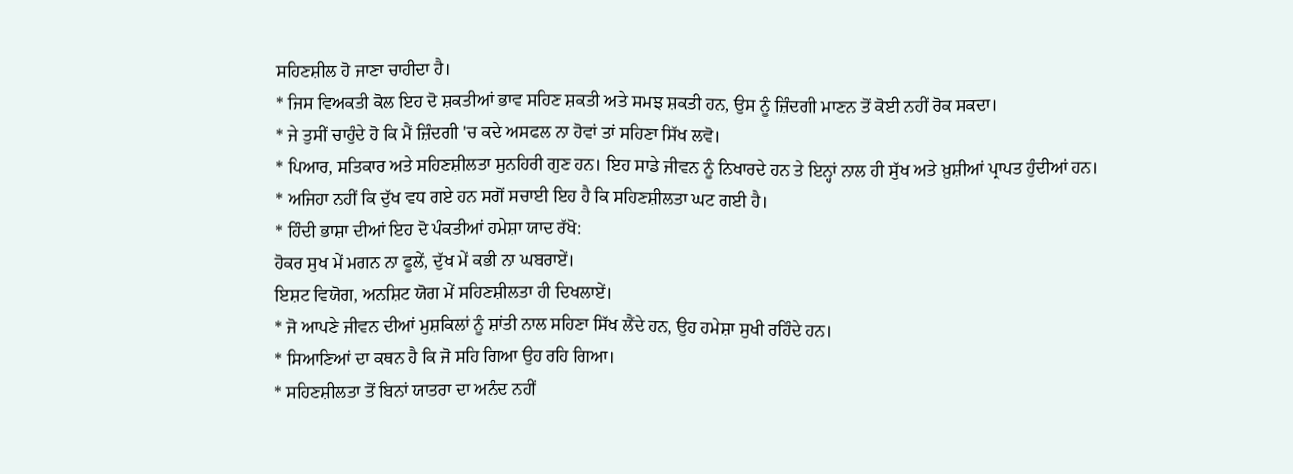ਸਹਿਣਸ਼ੀਲ ਹੋ ਜਾਣਾ ਚਾਹੀਦਾ ਹੈ।
* ਜਿਸ ਵਿਅਕਤੀ ਕੋਲ ਇਹ ਦੋ ਸ਼ਕਤੀਆਂ ਭਾਵ ਸਹਿਣ ਸ਼ਕਤੀ ਅਤੇ ਸਮਝ ਸ਼ਕਤੀ ਹਨ, ਉਸ ਨੂੰ ਜ਼ਿੰਦਗੀ ਮਾਣਨ ਤੋਂ ਕੋਈ ਨਹੀਂ ਰੋਕ ਸਕਦਾ।
* ਜੇ ਤੁਸੀਂ ਚਾਹੁੰਦੇ ਹੋ ਕਿ ਮੈਂ ਜ਼ਿੰਦਗੀ 'ਚ ਕਦੇ ਅਸਫਲ ਨਾ ਹੋਵਾਂ ਤਾਂ ਸਹਿਣਾ ਸਿੱਖ ਲਵੋ।
* ਪਿਆਰ, ਸਤਿਕਾਰ ਅਤੇ ਸਹਿਣਸ਼ੀਲਤਾ ਸੁਨਹਿਰੀ ਗੁਣ ਹਨ। ਇਹ ਸਾਡੇ ਜੀਵਨ ਨੂੰ ਨਿਖਾਰਦੇ ਹਨ ਤੇ ਇਨ੍ਹਾਂ ਨਾਲ ਹੀ ਸੁੱਖ ਅਤੇ ਖ਼ੁਸ਼ੀਆਂ ਪ੍ਰਾਪਤ ਹੁੰਦੀਆਂ ਹਨ।
* ਅਜਿਹਾ ਨਹੀਂ ਕਿ ਦੁੱਖ ਵਧ ਗਏ ਹਨ ਸਗੋਂ ਸਚਾਈ ਇਹ ਹੈ ਕਿ ਸਹਿਣਸ਼ੀਲਤਾ ਘਟ ਗਈ ਹੈ।
* ਹਿੰਦੀ ਭਾਸ਼ਾ ਦੀਆਂ ਇਹ ਦੋ ਪੰਕਤੀਆਂ ਹਮੇਸ਼ਾ ਯਾਦ ਰੱਖੋ:
ਹੋਕਰ ਸੁਖ ਮੇਂ ਮਗਨ ਨਾ ਫੂਲੇਂ, ਦੁੱਖ ਮੇਂ ਕਭੀ ਨਾ ਘਬਰਾਏਂ।
ਇਸ਼ਟ ਵਿਯੋਗ, ਅਨਸ਼ਿਟ ਯੋਗ ਮੇਂ ਸਹਿਣਸ਼ੀਲਤਾ ਹੀ ਦਿਖਲਾਏਂ।
* ਜੋ ਆਪਣੇ ਜੀਵਨ ਦੀਆਂ ਮੁਸ਼ਕਿਲਾਂ ਨੂੰ ਸ਼ਾਂਤੀ ਨਾਲ ਸਹਿਣਾ ਸਿੱਖ ਲੈਂਦੇ ਹਨ, ਉਹ ਹਮੇਸ਼ਾ ਸੁਖੀ ਰਹਿੰਦੇ ਹਨ।
* ਸਿਆਣਿਆਂ ਦਾ ਕਥਨ ਹੈ ਕਿ ਜੋ ਸਹਿ ਗਿਆ ਉਹ ਰਹਿ ਗਿਆ।
* ਸਹਿਣਸ਼ੀਲਤਾ ਤੋਂ ਬਿਨਾਂ ਯਾਤਰਾ ਦਾ ਅਨੰਦ ਨਹੀਂ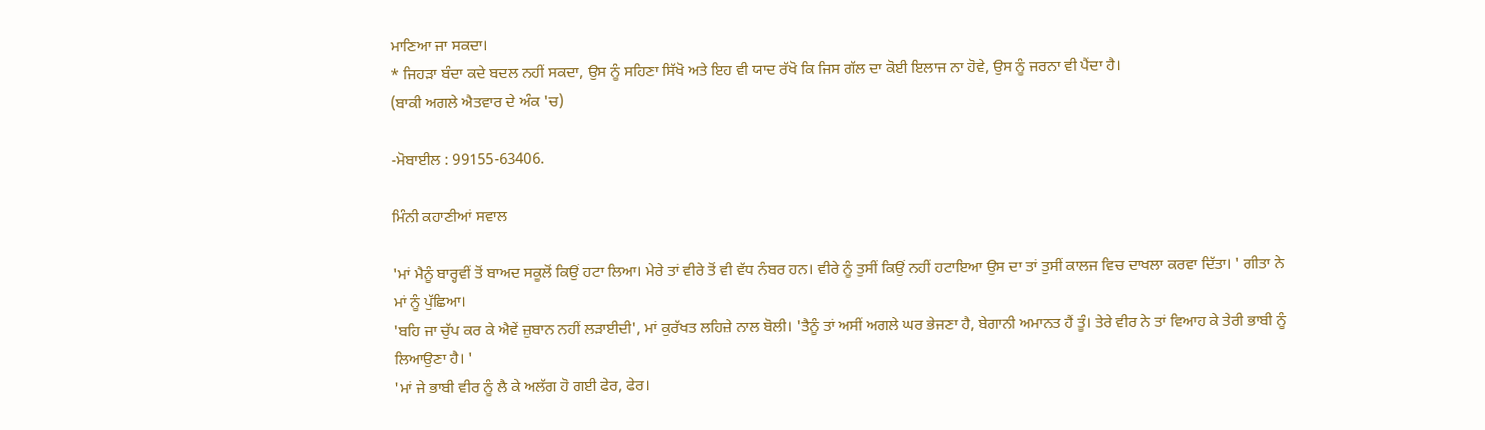ਮਾਣਿਆ ਜਾ ਸਕਦਾ।
* ਜਿਹੜਾ ਬੰਦਾ ਕਦੇ ਬਦਲ ਨਹੀਂ ਸਕਦਾ, ਉਸ ਨੂੰ ਸਹਿਣਾ ਸਿੱਖੋ ਅਤੇ ਇਹ ਵੀ ਯਾਦ ਰੱਖੋ ਕਿ ਜਿਸ ਗੱਲ ਦਾ ਕੋਈ ਇਲਾਜ ਨਾ ਹੋਵੇ, ਉਸ ਨੂੰ ਜਰਨਾ ਵੀ ਪੈਂਦਾ ਹੈ।
(ਬਾਕੀ ਅਗਲੇ ਐਤਵਾਰ ਦੇ ਅੰਕ 'ਚ)

-ਮੋਬਾਈਲ : 99155-63406.

ਮਿੰਨੀ ਕਹਾਣੀਆਂ ਸਵਾਲ

'ਮਾਂ ਮੈਨੂੰ ਬਾਰ੍ਹਵੀਂ ਤੋਂ ਬਾਅਦ ਸਕੂਲੋਂ ਕਿਉਂ ਹਟਾ ਲਿਆ। ਮੇਰੇ ਤਾਂ ਵੀਰੇ ਤੋਂ ਵੀ ਵੱਧ ਨੰਬਰ ਹਨ। ਵੀਰੇ ਨੂੰ ਤੁਸੀਂ ਕਿਉਂ ਨਹੀਂ ਹਟਾਇਆ ਉਸ ਦਾ ਤਾਂ ਤੁਸੀਂ ਕਾਲਜ ਵਿਚ ਦਾਖਲਾ ਕਰਵਾ ਦਿੱਤਾ। ' ਗੀਤਾ ਨੇ ਮਾਂ ਨੂੰ ਪੁੱਛਿਆ।
'ਬਹਿ ਜਾ ਚੁੱਪ ਕਰ ਕੇ ਐਵੇਂ ਜ਼ੁਬਾਨ ਨਹੀਂ ਲੜਾਈਦੀ', ਮਾਂ ਕੁਰੱਖਤ ਲਹਿਜ਼ੇ ਨਾਲ ਬੋਲੀ। 'ਤੈਨੂੰ ਤਾਂ ਅਸੀਂ ਅਗਲੇ ਘਰ ਭੇਜਣਾ ਹੈ, ਬੇਗਾਨੀ ਅਮਾਨਤ ਹੈਂ ਤੂੰ। ਤੇਰੇ ਵੀਰ ਨੇ ਤਾਂ ਵਿਆਹ ਕੇ ਤੇਰੀ ਭਾਬੀ ਨੂੰ ਲਿਆਉਣਾ ਹੈ। '
'ਮਾਂ ਜੇ ਭਾਬੀ ਵੀਰ ਨੂੰ ਲੈ ਕੇ ਅਲੱਗ ਹੋ ਗਈ ਫੇਰ, ਫੇਰ।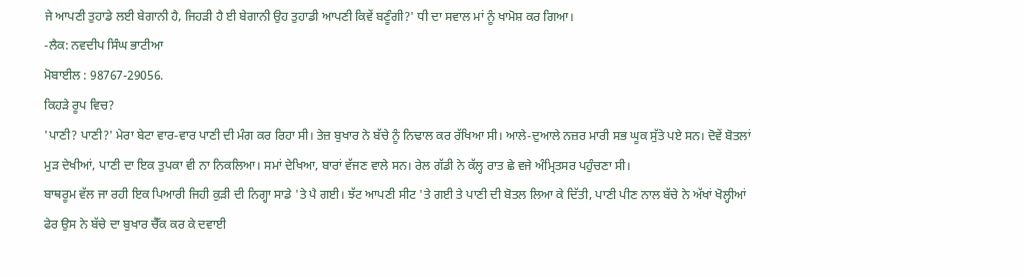ਜੇ ਆਪਣੀ ਤੁਹਾਡੇ ਲਈ ਬੇਗਾਨੀ ਹੈ, ਜਿਹੜੀ ਹੈ ਈ ਬੇਗਾਨੀ ਉਹ ਤੁਹਾਡੀ ਆਪਣੀ ਕਿਵੇਂ ਬਣੂੰਗੀ?' ਧੀ ਦਾ ਸਵਾਲ ਮਾਂ ਨੂੰ ਖਾਮੋਸ਼ ਕਰ ਗਿਆ।
-ਲੈਕ: ਨਵਦੀਪ ਸਿੰਘ ਭਾਟੀਆ
ਮੋਬਾਈਲ : 98767-29056.
ਕਿਹੜੇ ਰੂਪ ਵਿਚ?
'ਪਾਣੀ? ਪਾਣੀ?' ਮੇਰਾ ਬੇਟਾ ਵਾਰ-ਵਾਰ ਪਾਣੀ ਦੀ ਮੰਗ ਕਰ ਰਿਹਾ ਸੀ। ਤੇਜ਼ ਬੁਖਾਰ ਨੇ ਬੱਚੇ ਨੂੰ ਨਿਢਾਲ ਕਰ ਰੱਖਿਆ ਸੀ। ਆਲੇ-ਦੁਆਲੇ ਨਜ਼ਰ ਮਾਰੀ ਸਭ ਘੂਕ ਸੁੱਤੇ ਪਏ ਸਨ। ਦੋਵੇਂ ਬੋਤਲਾਂ ਮੁੜ ਦੇਖੀਆਂ, ਪਾਣੀ ਦਾ ਇਕ ਤੁਪਕਾ ਵੀ ਨਾ ਨਿਕਲਿਆ। ਸਮਾਂ ਦੇਖਿਆ, ਬਾਰਾਂ ਵੱਜਣ ਵਾਲੇ ਸਨ। ਰੇਲ ਗੱਡੀ ਨੇ ਕੱਲ੍ਹ ਰਾਤ ਛੇ ਵਜੇ ਅੰਮ੍ਰਿਤਸਰ ਪਹੁੰਚਣਾ ਸੀ।
ਬਾਥਰੂਮ ਵੱਲ ਜਾ ਰਹੀ ਇਕ ਪਿਆਰੀ ਜਿਹੀ ਕੁੜੀ ਦੀ ਨਿਗ੍ਹਾ ਸਾਡੇ 'ਤੇ ਪੈ ਗਈ। ਝੱਟ ਆਪਣੀ ਸੀਟ 'ਤੇ ਗਈ ਤੇ ਪਾਣੀ ਦੀ ਬੋਤਲ ਲਿਆ ਕੇ ਦਿੱਤੀ, ਪਾਣੀ ਪੀਣ ਨਾਲ ਬੱਚੇ ਨੇ ਅੱਖਾਂ ਖੋਲ੍ਹੀਆਂ ਫੇਰ ਉਸ ਨੇ ਬੱਚੇ ਦਾ ਬੁਖਾਰ ਚੈੱਕ ਕਰ ਕੇ ਦਵਾਈ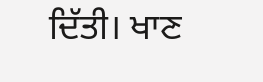ਦਿੱਤੀ। ਖਾਣ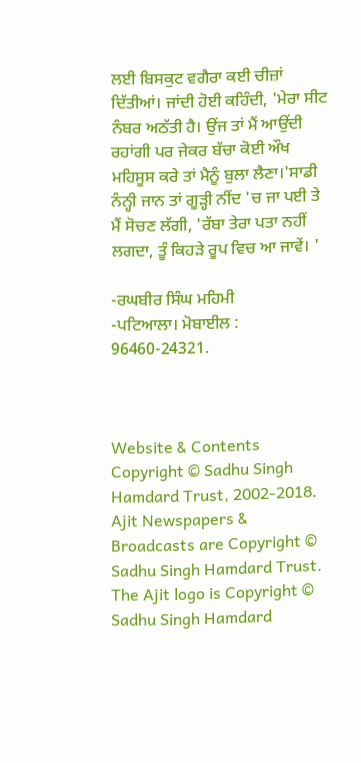ਲਈ ਬਿਸਕੁਟ ਵਗੈਰਾ ਕਈ ਚੀਜ਼ਾਂ ਦਿੱਤੀਆਂ। ਜਾਂਦੀ ਹੋਈ ਕਹਿੰਦੀ, 'ਮੇਰਾ ਸੀਟ ਨੰਬਰ ਅਠੱਤੀ ਹੈ। ਉਂਜ ਤਾਂ ਮੈਂ ਆਉਂਦੀ ਰਹਾਂਗੀ ਪਰ ਜੇਕਰ ਬੱਚਾ ਕੋਈ ਔਖ ਮਹਿਸੂਸ ਕਰੇ ਤਾਂ ਮੈਨੂੰ ਬੁਲਾ ਲੈਣਾ।'ਸਾਡੀ ਨੰਨ੍ਹੀ ਜਾਨ ਤਾਂ ਗੂੜ੍ਹੀ ਨੀਂਦ 'ਚ ਜਾ ਪਈ ਤੇ ਮੈਂ ਸੋਚਣ ਲੱਗੀ, 'ਰੱਬਾ ਤੇਰਾ ਪਤਾ ਨਹੀਂ ਲਗਦਾ, ਤੂੰ ਕਿਹੜੇ ਰੂਪ ਵਿਚ ਆ ਜਾਵੇਂ। '

-ਰਘਬੀਰ ਸਿੰਘ ਮਹਿਮੀ
-ਪਟਿਆਲਾ। ਮੋਬਾਈਲ : 96460-24321.



Website & Contents Copyright © Sadhu Singh Hamdard Trust, 2002-2018.
Ajit Newspapers & Broadcasts are Copyright © Sadhu Singh Hamdard Trust.
The Ajit logo is Copyright © Sadhu Singh Hamdard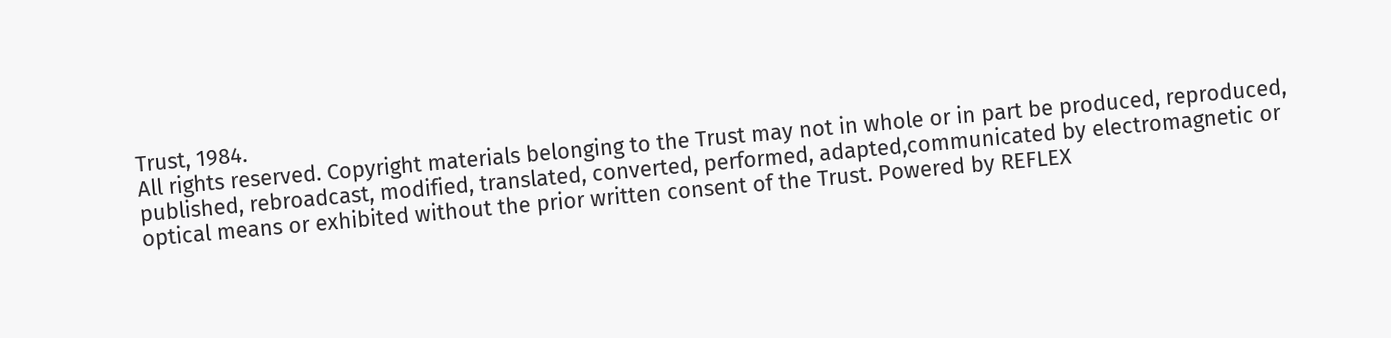Trust, 1984.
All rights reserved. Copyright materials belonging to the Trust may not in whole or in part be produced, reproduced, published, rebroadcast, modified, translated, converted, performed, adapted,communicated by electromagnetic or optical means or exhibited without the prior written consent of the Trust. Powered by REFLEX